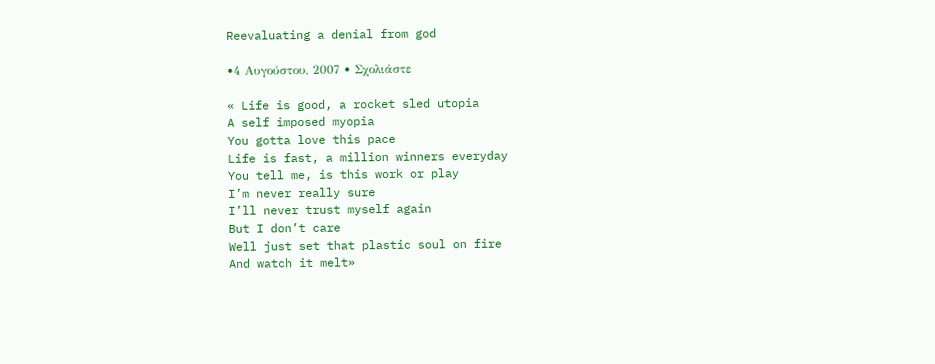Reevaluating a denial from god

•4 Αυγούστου, 2007 • Σχολιάστε

« Life is good, a rocket sled utopia
A self imposed myopia
You gotta love this pace
Life is fast, a million winners everyday
You tell me, is this work or play
I’m never really sure
I’ll never trust myself again
But I don’t care
Well just set that plastic soul on fire
And watch it melt»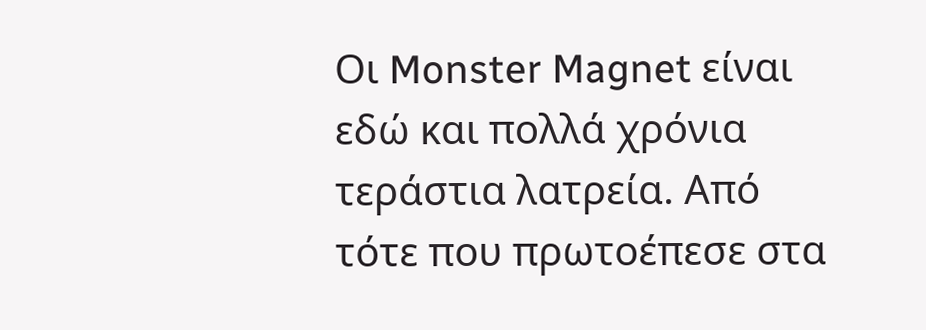Οι Monster Magnet είναι εδώ και πολλά χρόνια τεράστια λατρεία. Από τότε που πρωτοέπεσε στα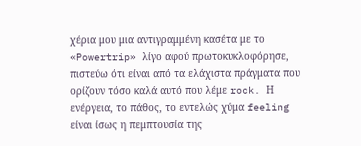χέρια μου μια αντιγραμμένη κασέτα με το «Powertrip» λίγο αφού πρωτοκυκλοφόρησε, πιστεύω ότι είναι από τα ελάχιστα πράγματα που ορίζουν τόσο καλά αυτό που λέμε rock. Η ενέργεια, το πάθος, το εντελώς χύμα feeling είναι ίσως η πεμπτουσία της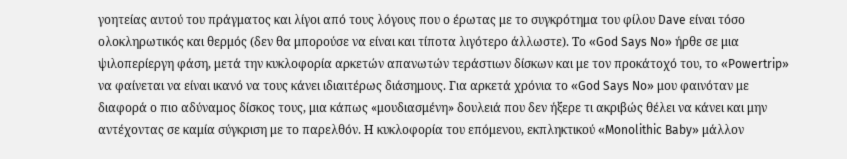γοητείας αυτού του πράγματος και λίγοι από τους λόγους που ο έρωτας με το συγκρότημα του φίλου Dave είναι τόσο ολοκληρωτικός και θερμός (δεν θα μπορούσε να είναι και τίποτα λιγότερο άλλωστε). Το «God Says No» ήρθε σε μια ψιλοπερίεργη φάση, μετά την κυκλοφορία αρκετών απανωτών τεράστιων δίσκων και με τον προκάτοχό του, το «Powertrip» να φαίνεται να είναι ικανό να τους κάνει ιδιαιτέρως διάσημους. Για αρκετά χρόνια το «God Says No» μου φαινόταν με διαφορά ο πιο αδύναμος δίσκος τους, μια κάπως «μουδιασμένη» δουλειά που δεν ήξερε τι ακριβώς θέλει να κάνει και μην αντέχοντας σε καμία σύγκριση με το παρελθόν. Η κυκλοφορία του επόμενου, εκπληκτικού «Monolithic Baby» μάλλον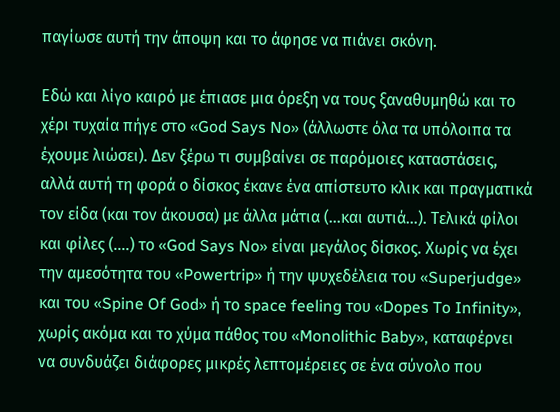παγίωσε αυτή την άποψη και το άφησε να πιάνει σκόνη.

Εδώ και λίγο καιρό με έπιασε μια όρεξη να τους ξαναθυμηθώ και το χέρι τυχαία πήγε στο «God Says No» (άλλωστε όλα τα υπόλοιπα τα έχουμε λιώσει). Δεν ξέρω τι συμβαίνει σε παρόμοιες καταστάσεις, αλλά αυτή τη φορά ο δίσκος έκανε ένα απίστευτο κλικ και πραγματικά τον είδα (και τον άκουσα) με άλλα μάτια (…και αυτιά…). Τελικά φίλοι και φίλες (….) το «God Says No» είναι μεγάλος δίσκος. Χωρίς να έχει την αμεσότητα του «Powertrip» ή την ψυχεδέλεια του «Superjudge» και του «Spine Of God» ή το space feeling του «Dopes To Infinity», χωρίς ακόμα και το χύμα πάθος του «Monolithic Baby», καταφέρνει να συνδυάζει διάφορες μικρές λεπτομέρειες σε ένα σύνολο που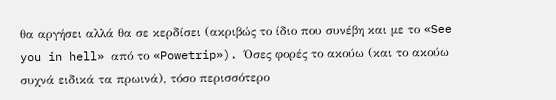θα αργήσει αλλά θα σε κερδίσει (ακριβώς το ίδιο που συνέβη και με το «See you in hell» από το «Powetrip»). Όσες φορές το ακούω (και το ακούω συχνά ειδικά τα πρωινά), τόσο περισσότερο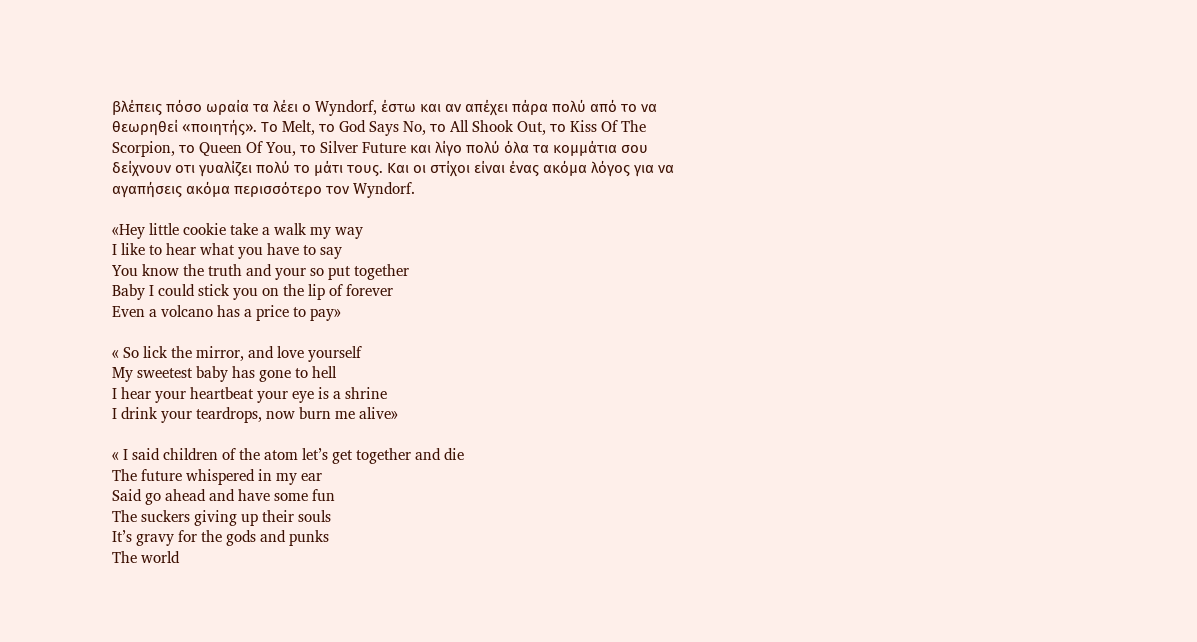βλέπεις πόσο ωραία τα λέει ο Wyndorf, έστω και αν απέχει πάρα πολύ από το να θεωρηθεί «ποιητής». Το Melt, το God Says No, το All Shook Out, το Kiss Of The Scorpion, το Queen Of You, το Silver Future και λίγο πολύ όλα τα κομμάτια σου δείχνουν οτι γυαλίζει πολύ το μάτι τους. Και οι στίχοι είναι ένας ακόμα λόγος για να αγαπήσεις ακόμα περισσότερο τον Wyndorf.

«Hey little cookie take a walk my way
I like to hear what you have to say
You know the truth and your so put together
Baby I could stick you on the lip of forever
Even a volcano has a price to pay»

« So lick the mirror, and love yourself
My sweetest baby has gone to hell
I hear your heartbeat your eye is a shrine
I drink your teardrops, now burn me alive»

« I said children of the atom let’s get together and die
The future whispered in my ear
Said go ahead and have some fun
The suckers giving up their souls
It’s gravy for the gods and punks
The world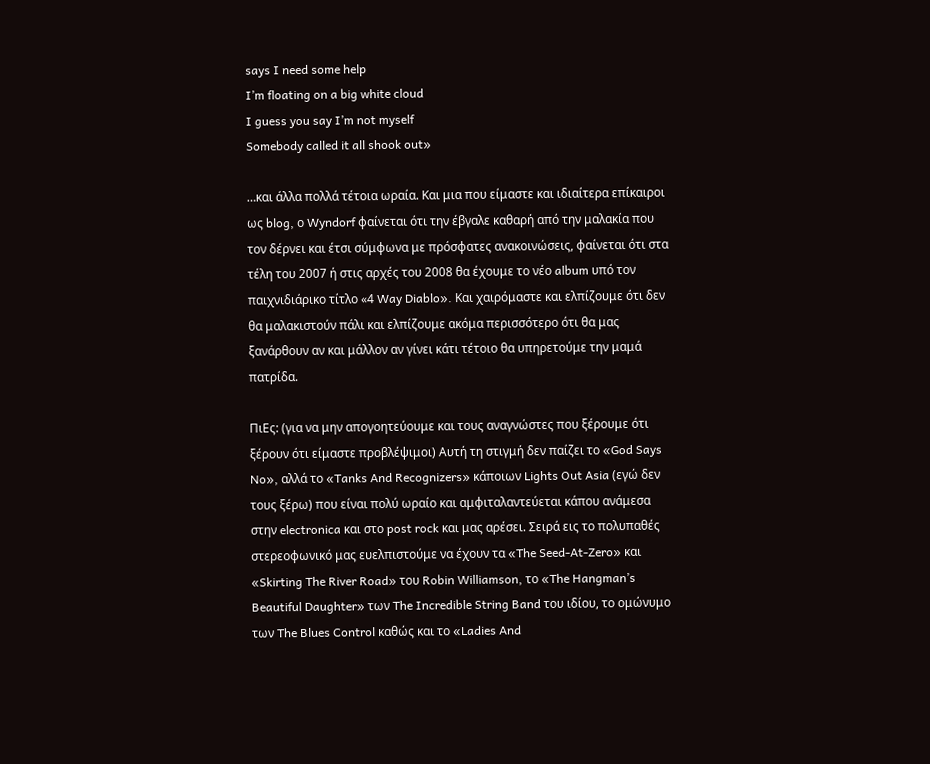says I need some help
I’m floating on a big white cloud
I guess you say I’m not myself
Somebody called it all shook out»

…και άλλα πολλά τέτοια ωραία. Και μια που είμαστε και ιδιαίτερα επίκαιροι ως blog, ο Wyndorf φαίνεται ότι την έβγαλε καθαρή από την μαλακία που τον δέρνει και έτσι σύμφωνα με πρόσφατες ανακοινώσεις, φαίνεται ότι στα τέλη του 2007 ή στις αρχές του 2008 θα έχουμε το νέο album υπό τον παιχνιδιάρικο τίτλο «4 Way Diablo». Και χαιρόμαστε και ελπίζουμε ότι δεν θα μαλακιστούν πάλι και ελπίζουμε ακόμα περισσότερο ότι θα μας ξανάρθουν αν και μάλλον αν γίνει κάτι τέτοιο θα υπηρετούμε την μαμά πατρίδα.

ΠιΕς: (για να μην απογοητεύουμε και τους αναγνώστες που ξέρουμε ότι ξέρουν ότι είμαστε προβλέψιμοι) Αυτή τη στιγμή δεν παίζει το «God Says No», αλλά το «Tanks And Recognizers» κάποιων Lights Out Asia (εγώ δεν τους ξέρω) που είναι πολύ ωραίο και αμφιταλαντεύεται κάπου ανάμεσα στην electronica και στο post rock και μας αρέσει. Σειρά εις το πολυπαθές στερεοφωνικό μας ευελπιστούμε να έχουν τα «The Seed-At-Zero» και «Skirting The River Road» του Robin Williamson, το «The Hangman’s Beautiful Daughter» των The Incredible String Band του ιδίου, το ομώνυμο των The Blues Control καθώς και το «Ladies And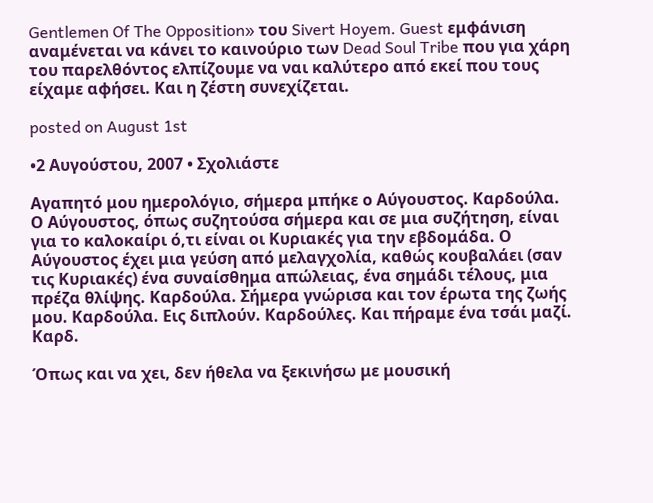Gentlemen Of The Opposition» του Sivert Hoyem. Guest εμφάνιση αναμένεται να κάνει το καινούριο των Dead Soul Tribe που για χάρη του παρελθόντος ελπίζουμε να ναι καλύτερο από εκεί που τους είχαμε αφήσει. Και η ζέστη συνεχίζεται.

posted on August 1st

•2 Αυγούστου, 2007 • Σχολιάστε

Αγαπητό μου ημερολόγιο, σήμερα μπήκε ο Αύγουστος. Καρδούλα. Ο Αύγουστος, όπως συζητούσα σήμερα και σε μια συζήτηση, είναι για το καλοκαίρι ό,τι είναι οι Κυριακές για την εβδομάδα. Ο Αύγουστος έχει μια γεύση από μελαγχολία, καθώς κουβαλάει (σαν τις Κυριακές) ένα συναίσθημα απώλειας, ένα σημάδι τέλους, μια πρέζα θλίψης. Καρδούλα. Σήμερα γνώρισα και τον έρωτα της ζωής μου. Καρδούλα. Εις διπλούν. Καρδούλες. Και πήραμε ένα τσάι μαζί. Καρδ.

Όπως και να χει, δεν ήθελα να ξεκινήσω με μουσική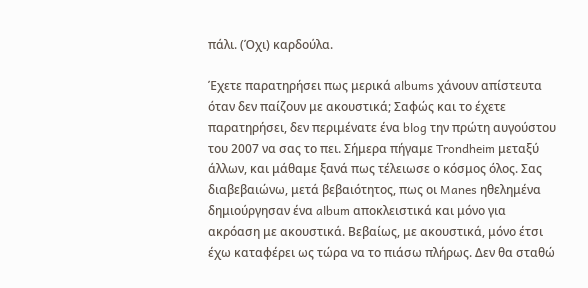πάλι. (Όχι) καρδούλα.

Έχετε παρατηρήσει πως μερικά albums χάνουν απίστευτα όταν δεν παίζουν με ακουστικά; Σαφώς και το έχετε παρατηρήσει, δεν περιμένατε ένα blog την πρώτη αυγούστου του 2007 να σας το πει. Σήμερα πήγαμε Trondheim μεταξύ άλλων, και μάθαμε ξανά πως τέλειωσε ο κόσμος όλος. Σας διαβεβαιώνω, μετά βεβαιότητος, πως οι Manes ηθελημένα δημιούργησαν ένα album αποκλειστικά και μόνο για ακρόαση με ακουστικά. Βεβαίως, με ακουστικά, μόνο έτσι έχω καταφέρει ως τώρα να το πιάσω πλήρως. Δεν θα σταθώ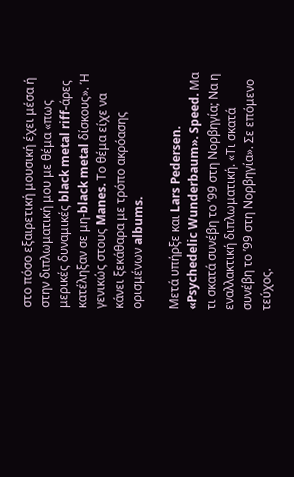στο πόσο εξαιρετική μουσική έχει μέσα ή στην διπλωματική μου με θέμα «πως μερικές δυναμικές black metal riff-άρες κατέληξαν σε μη-black metal δίσκους». Ή γενικώς στους Manes. Το θέμα είχε να κάνει ξεκάθαρα με τρόπο ακρόασης ορισμένων albums.

Μετά υπήρξε και Lars Pedersen. «Psychedelic Wunderbaum». Speed. Μα τι σκατά συνέβη το ’99 στη Νορβηγία; Να η εναλλακτική διπλωματική. «Τι σκατά συνέβη το ’99 στη Νορβηγία». Σε επόμενο τεύχος.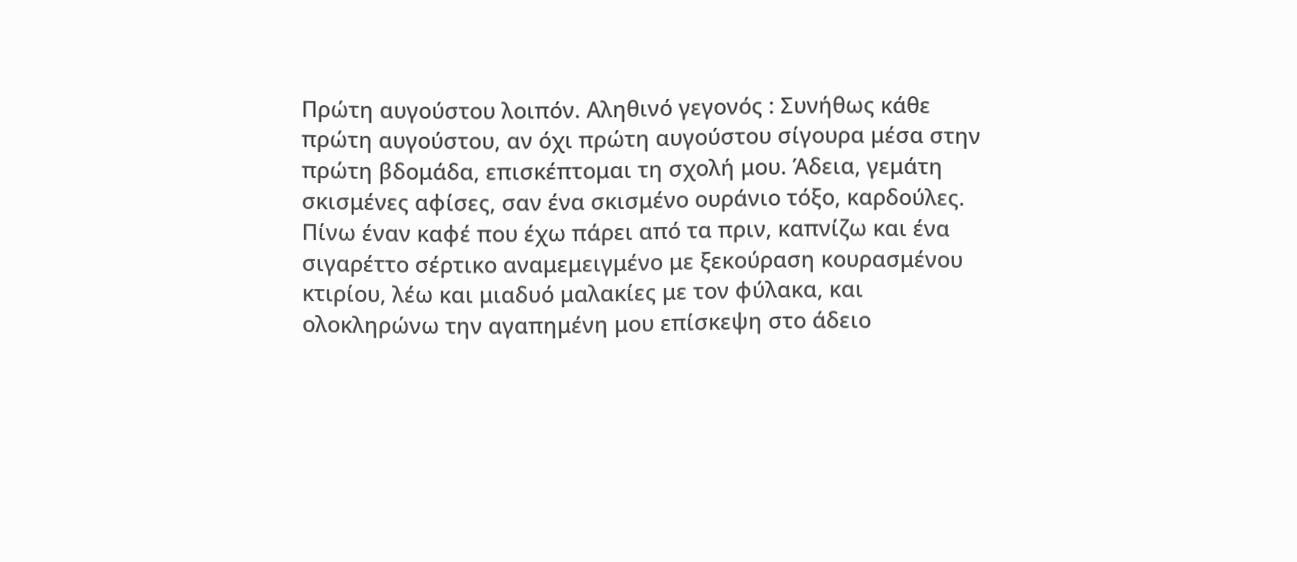Πρώτη αυγούστου λοιπόν. Αληθινό γεγονός : Συνήθως κάθε πρώτη αυγούστου, αν όχι πρώτη αυγούστου σίγουρα μέσα στην πρώτη βδομάδα, επισκέπτομαι τη σχολή μου. Άδεια, γεμάτη σκισμένες αφίσες, σαν ένα σκισμένο ουράνιο τόξο, καρδούλες. Πίνω έναν καφέ που έχω πάρει από τα πριν, καπνίζω και ένα σιγαρέττο σέρτικο αναμεμειγμένο με ξεκούραση κουρασμένου κτιρίου, λέω και μιαδυό μαλακίες με τον φύλακα, και ολοκληρώνω την αγαπημένη μου επίσκεψη στο άδειο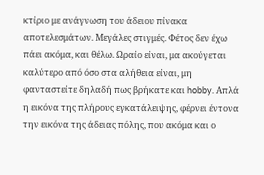κτίριο με ανάγνωση του άδειου πίνακα αποτελεσμάτων. Μεγάλες στιγμές. Φέτος δεν έχω πάει ακόμα, και θέλω. Ωραίο είναι, μα ακούγεται καλύτερο από όσο στα αλήθεια είναι, μη φανταστείτε δηλαδή πως βρήκατε και hobby. Απλά η εικόνα της πλήρους εγκατάλειψης, φέρνει έντονα την εικόνα της άδειας πόλης, που ακόμα και ο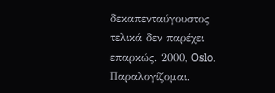δεκαπενταύγουστος τελικά δεν παρέχει επαρκώς. 2000, Oslo. Παραλογίζομαι.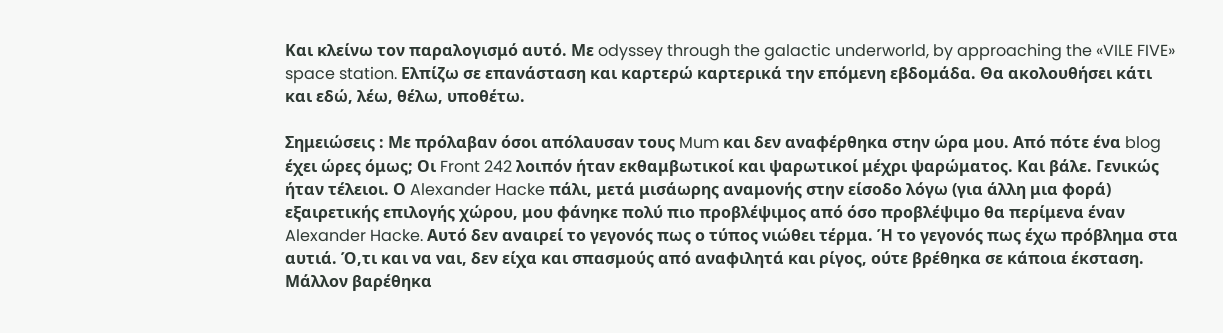Και κλείνω τον παραλογισμό αυτό. Με odyssey through the galactic underworld, by approaching the «VILE FIVE» space station. Ελπίζω σε επανάσταση και καρτερώ καρτερικά την επόμενη εβδομάδα. Θα ακολουθήσει κάτι και εδώ, λέω, θέλω, υποθέτω.

Σημειώσεις : Με πρόλαβαν όσοι απόλαυσαν τους Mum και δεν αναφέρθηκα στην ώρα μου. Από πότε ένα blog έχει ώρες όμως; Οι Front 242 λοιπόν ήταν εκθαμβωτικοί και ψαρωτικοί μέχρι ψαρώματος. Και βάλε. Γενικώς ήταν τέλειοι. Ο Alexander Hacke πάλι, μετά μισάωρης αναμονής στην είσοδο λόγω (για άλλη μια φορά) εξαιρετικής επιλογής χώρου, μου φάνηκε πολύ πιο προβλέψιμος από όσο προβλέψιμο θα περίμενα έναν Alexander Hacke. Αυτό δεν αναιρεί το γεγονός πως ο τύπος νιώθει τέρμα. Ή το γεγονός πως έχω πρόβλημα στα αυτιά. Ό,τι και να ναι, δεν είχα και σπασμούς από αναφιλητά και ρίγος, ούτε βρέθηκα σε κάποια έκσταση. Μάλλον βαρέθηκα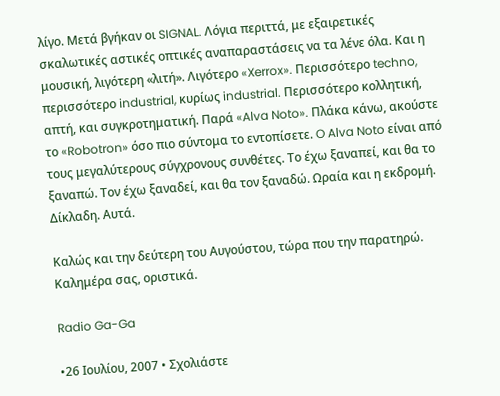λίγο. Μετά βγήκαν οι SIGNAL. Λόγια περιττά, με εξαιρετικές σκαλωτικές αστικές οπτικές αναπαραστάσεις να τα λένε όλα. Και η μουσική, λιγότερη «λιτή». Λιγότερο «Xerrox». Περισσότερο techno, περισσότερο industrial, κυρίως industrial. Περισσότερο κολλητική, απτή, και συγκροτηματική. Παρά «Alva Noto». Πλάκα κάνω, ακούστε το «Robotron» όσο πιο σύντομα το εντοπίσετε. O Alva Noto είναι από τους μεγαλύτερους σύγχρονους συνθέτες. Το έχω ξαναπεί, και θα το ξαναπώ. Τον έχω ξαναδεί, και θα τον ξαναδώ. Ωραία και η εκδρομή. Δίκλαδη. Αυτά.

Καλώς και την δεύτερη του Αυγούστου, τώρα που την παρατηρώ. Καλημέρα σας, οριστικά.

Radio Ga-Ga

•26 Ιουλίου, 2007 • Σχολιάστε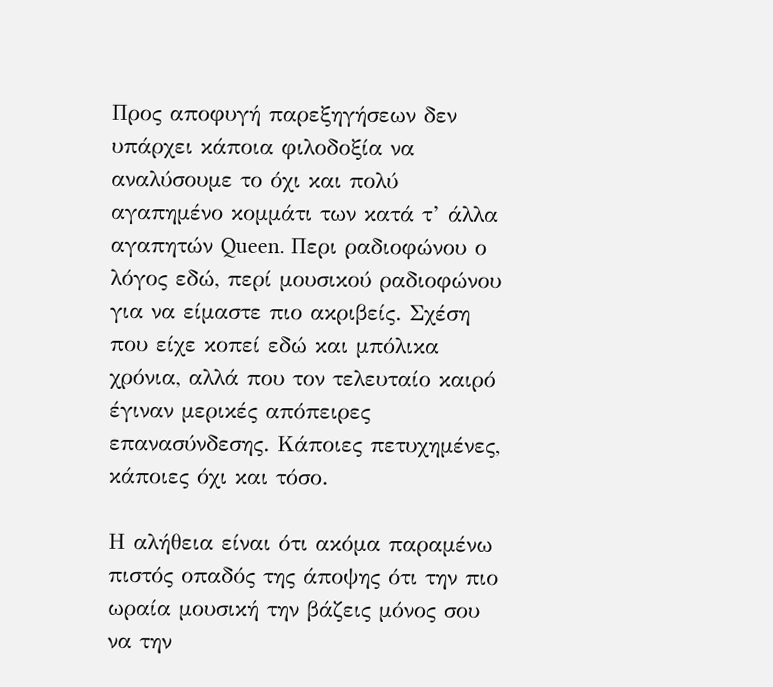Προς αποφυγή παρεξηγήσεων δεν υπάρχει κάποια φιλοδοξία να αναλύσουμε το όχι και πολύ αγαπημένο κομμάτι των κατά τ’ άλλα αγαπητών Queen. Περι ραδιοφώνου ο λόγος εδώ, περί μουσικού ραδιοφώνου για να είμαστε πιο ακριβείς. Σχέση που είχε κοπεί εδώ και μπόλικα χρόνια, αλλά που τον τελευταίο καιρό έγιναν μερικές απόπειρες επανασύνδεσης. Κάποιες πετυχημένες, κάποιες όχι και τόσο.

Η αλήθεια είναι ότι ακόμα παραμένω πιστός οπαδός της άποψης ότι την πιο ωραία μουσική την βάζεις μόνος σου να την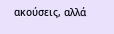ακούσεις, αλλά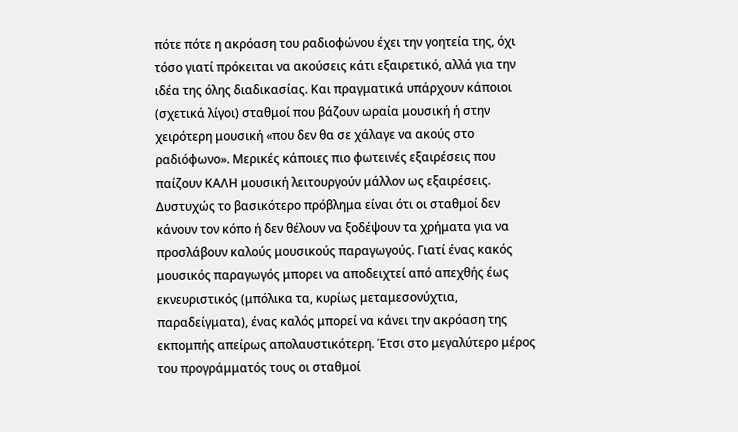πότε πότε η ακρόαση του ραδιοφώνου έχει την γοητεία της, όχι τόσο γιατί πρόκειται να ακούσεις κάτι εξαιρετικό, αλλά για την ιδέα της όλης διαδικασίας. Και πραγματικά υπάρχουν κάποιοι (σχετικά λίγοι) σταθμοί που βάζουν ωραία μουσική ή στην χειρότερη μουσική «που δεν θα σε χάλαγε να ακούς στο ραδιόφωνο». Μερικές κάποιες πιο φωτεινές εξαιρέσεις που παίζουν ΚΑΛΗ μουσική λειτουργούν μάλλον ως εξαιρέσεις. Δυστυχώς το βασικότερο πρόβλημα είναι ότι οι σταθμοί δεν κάνουν τον κόπο ή δεν θέλουν να ξοδέψουν τα χρήματα για να προσλάβουν καλούς μουσικούς παραγωγούς. Γιατί ένας κακός μουσικός παραγωγός μπορει να αποδειχτεί από απεχθής έως εκνευριστικός (μπόλικα τα, κυρίως μεταμεσονύχτια, παραδείγματα), ένας καλός μπορεί να κάνει την ακρόαση της εκπομπής απείρως απολαυστικότερη. Έτσι στο μεγαλύτερο μέρος του προγράμματός τους οι σταθμοί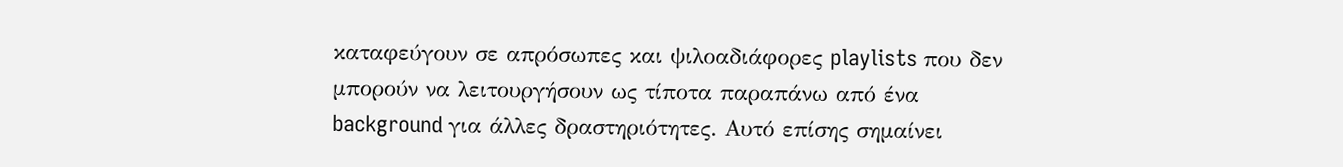καταφεύγουν σε απρόσωπες και ψιλοαδιάφορες playlists που δεν μπορούν να λειτουργήσουν ως τίποτα παραπάνω από ένα background για άλλες δραστηριότητες. Αυτό επίσης σημαίνει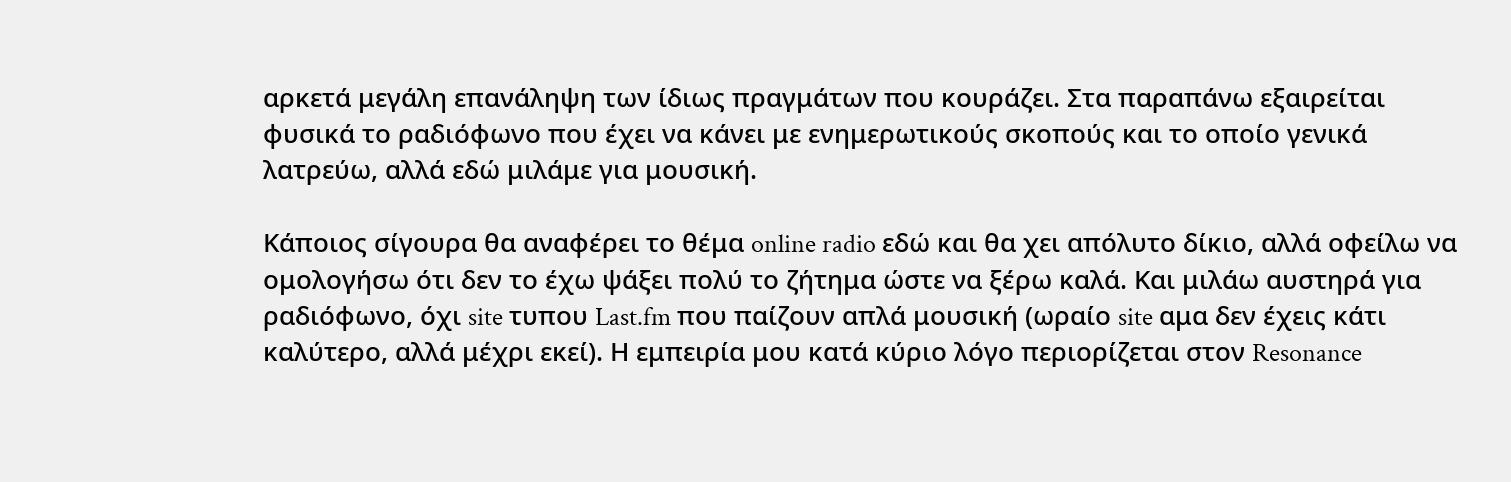αρκετά μεγάλη επανάληψη των ίδιως πραγμάτων που κουράζει. Στα παραπάνω εξαιρείται φυσικά το ραδιόφωνο που έχει να κάνει με ενημερωτικούς σκοπούς και το οποίο γενικά λατρεύω, αλλά εδώ μιλάμε για μουσική.

Κάποιος σίγουρα θα αναφέρει το θέμα online radio εδώ και θα χει απόλυτο δίκιο, αλλά οφείλω να ομολογήσω ότι δεν το έχω ψάξει πολύ το ζήτημα ώστε να ξέρω καλά. Και μιλάω αυστηρά για ραδιόφωνο, όχι site τυπου Last.fm που παίζουν απλά μουσική (ωραίο site αμα δεν έχεις κάτι καλύτερο, αλλά μέχρι εκεί). Η εμπειρία μου κατά κύριο λόγο περιορίζεται στον Resonance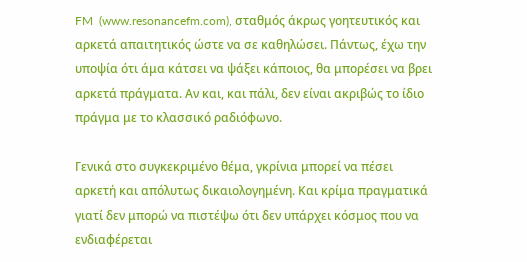FM  (www.resonancefm.com), σταθμός άκρως γοητευτικός και αρκετά απαιτητικός ώστε να σε καθηλώσει. Πάντως, έχω την υποψία ότι άμα κάτσει να ψάξει κάποιος, θα μπορέσει να βρει αρκετά πράγματα. Αν και, και πάλι, δεν είναι ακριβώς το ίδιο πράγμα με το κλασσικό ραδιόφωνο.

Γενικά στο συγκεκριμένο θέμα, γκρίνια μπορεί να πέσει αρκετή και απόλυτως δικαιολογημένη. Και κρίμα πραγματικά γιατί δεν μπορώ να πιστέψω ότι δεν υπάρχει κόσμος που να ενδιαφέρεται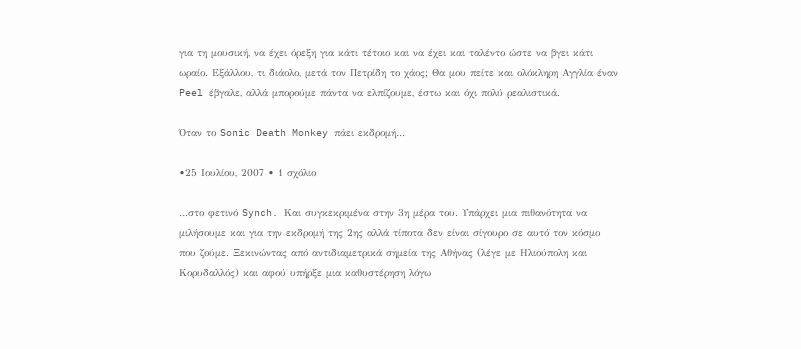για τη μουσική, να έχει όρεξη για κάτι τέτοιο και να έχει και ταλέντο ώστε να βγει κάτι ωραίο. Εξάλλου, τι διάολο, μετά τον Πετρίδη το χάος; Θα μου πείτε και ολόκληρη Αγγλία έναν Peel έβγαλε, αλλά μπορούμε πάντα να ελπίζουμε, έστω και όχι πολύ ρεαλιστικά.

Όταν το Sonic Death Monkey πάει εκδρομή…

•25 Ιουλίου, 2007 • 1 σχόλιο

…στο φετινό Synch. Και συγκεκριμένα στην 3η μέρα του. Υπάρχει μια πιθανότητα να μιλήσουμε και για την εκδρομή της 2ης αλλά τίποτα δεν είναι σίγουρο σε αυτό τον κόσμο που ζούμε. Ξεκινώντας από αντιδιαμετρικά σημεία της Αθήνας (λέγε με Ηλιούπολη και Κορυδαλλός) και αφού υπήρξε μια καθυστέρηση λόγω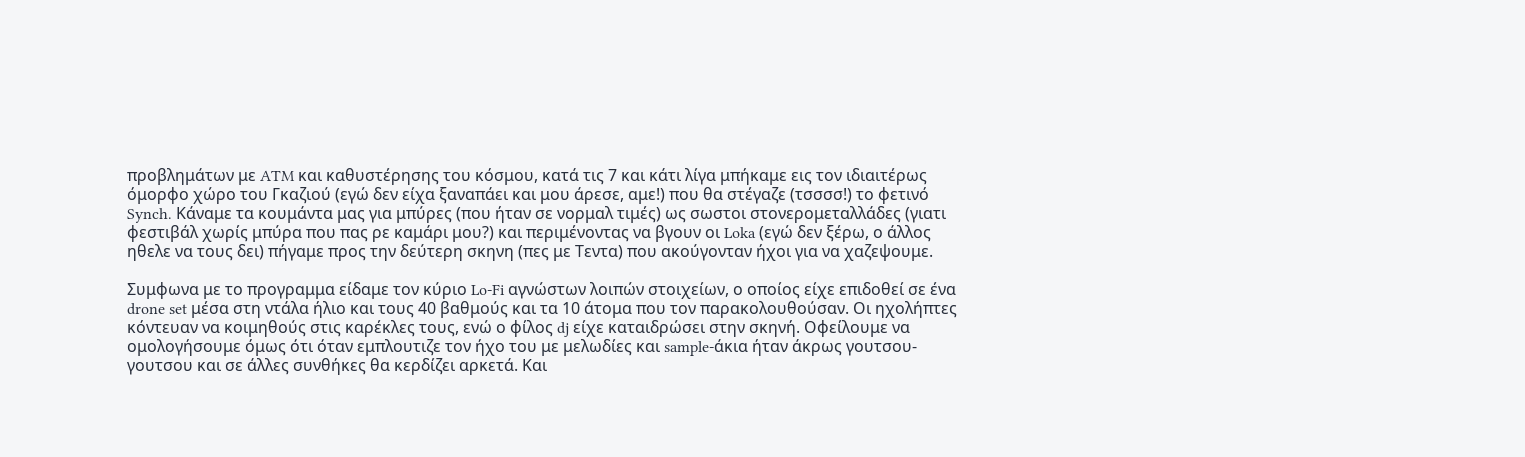προβλημάτων με ATM και καθυστέρησης του κόσμου, κατά τις 7 και κάτι λίγα μπήκαμε εις τον ιδιαιτέρως όμορφο χώρο του Γκαζιού (εγώ δεν είχα ξαναπάει και μου άρεσε, αμε!) που θα στέγαζε (τσσσσ!) το φετινό Synch. Κάναμε τα κουμάντα μας για μπύρες (που ήταν σε νορμαλ τιμές) ως σωστοι στονερομεταλλάδες (γιατι φεστιβάλ χωρίς μπύρα που πας ρε καμάρι μου?) και περιμένοντας να βγουν οι Loka (εγώ δεν ξέρω, ο άλλος ηθελε να τους δει) πήγαμε προς την δεύτερη σκηνη (πες με Τεντα) που ακούγονταν ήχοι για να χαζεψουμε.

Συμφωνα με το προγραμμα είδαμε τον κύριο Lo-Fi αγνώστων λοιπών στοιχείων, ο οποίος είχε επιδοθεί σε ένα drone set μέσα στη ντάλα ήλιο και τους 40 βαθμούς και τα 10 άτομα που τον παρακολουθούσαν. Οι ηχολήπτες κόντευαν να κοιμηθούς στις καρέκλες τους, ενώ ο φίλος dj είχε καταιδρώσει στην σκηνή. Οφείλουμε να ομολογήσουμε όμως ότι όταν εμπλουτιζε τον ήχο του με μελωδίες και sample-άκια ήταν άκρως γουτσου-γουτσου και σε άλλες συνθήκες θα κερδίζει αρκετά. Και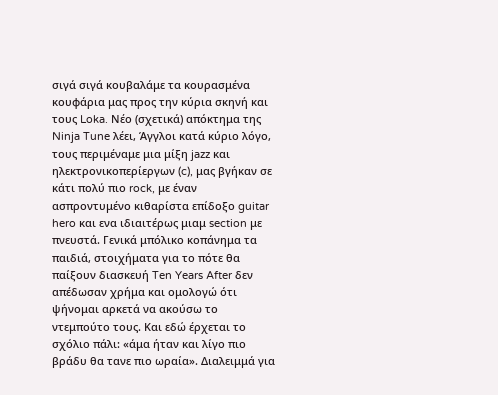σιγά σιγά κουβαλάμε τα κουρασμένα κουφάρια μας προς την κύρια σκηνή και τους Loka. Νέο (σχετικά) απόκτημα της Ninja Tune λέει, Άγγλοι κατά κύριο λόγο, τους περιμέναμε μια μίξη jazz και ηλεκτρονικοπερίεργων (c), μας βγήκαν σε κάτι πολύ πιο rock, με έναν ασπροντυμένο κιθαρίστα επίδοξο guitar hero και ενα ιδιαιτέρως μιαμ section με πνευστά. Γενικά μπόλικο κοπάνημα τα παιδιά, στοιχήματα για το πότε θα παίξουν διασκευή Ten Years After δεν απέδωσαν χρήμα και ομολογώ ότι ψήνομαι αρκετά να ακούσω το ντεμπούτο τους. Και εδώ έρχεται το σχόλιο πάλι: «άμα ήταν και λίγο πιο βράδυ θα τανε πιο ωραία». Διαλειμμά για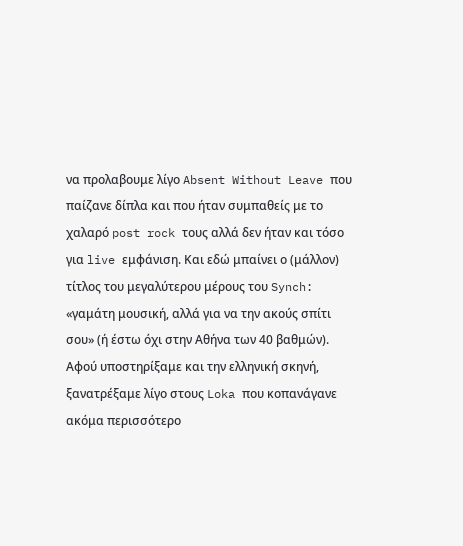να προλαβουμε λίγο Absent Without Leave που παίζανε δίπλα και που ήταν συμπαθείς με το χαλαρό post rock τους αλλά δεν ήταν και τόσο για live εμφάνιση. Και εδώ μπαίνει ο (μάλλον) τίτλος του μεγαλύτερου μέρους του Synch: «γαμάτη μουσική, αλλά για να την ακούς σπίτι σου» (ή έστω όχι στην Αθήνα των 40 βαθμών). Αφού υποστηρίξαμε και την ελληνική σκηνή, ξανατρέξαμε λίγο στους Loka που κοπανάγανε ακόμα περισσότερο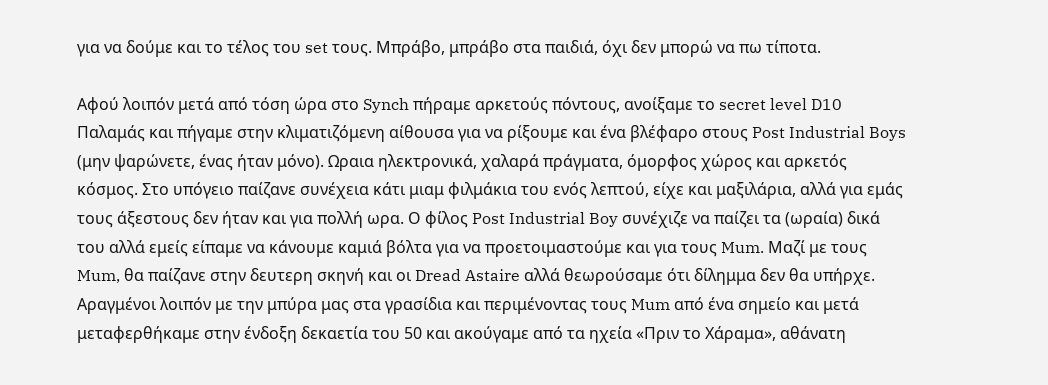για να δούμε και το τέλος του set τους. Μπράβο, μπράβο στα παιδιά, όχι δεν μπορώ να πω τίποτα.

Αφού λοιπόν μετά από τόση ώρα στο Synch πήραμε αρκετούς πόντους, ανοίξαμε το secret level D10 Παλαμάς και πήγαμε στην κλιματιζόμενη αίθουσα για να ρίξουμε και ένα βλέφαρο στους Post Industrial Boys (μην ψαρώνετε, ένας ήταν μόνο). Ωραια ηλεκτρονικά, χαλαρά πράγματα, όμορφος χώρος και αρκετός κόσμος. Στο υπόγειο παίζανε συνέχεια κάτι μιαμ φιλμάκια του ενός λεπτού, είχε και μαξιλάρια, αλλά για εμάς τους άξεστους δεν ήταν και για πολλή ωρα. Ο φίλος Post Industrial Boy συνέχιζε να παίζει τα (ωραία) δικά του αλλά εμείς είπαμε να κάνουμε καμιά βόλτα για να προετοιμαστούμε και για τους Mum. Μαζί με τους Mum, θα παίζανε στην δευτερη σκηνή και οι Dread Astaire αλλά θεωρούσαμε ότι δίλημμα δεν θα υπήρχε. Αραγμένοι λοιπόν με την μπύρα μας στα γρασίδια και περιμένοντας τους Mum από ένα σημείο και μετά μεταφερθήκαμε στην ένδοξη δεκαετία του 50 και ακούγαμε από τα ηχεία «Πριν το Χάραμα», αθάνατη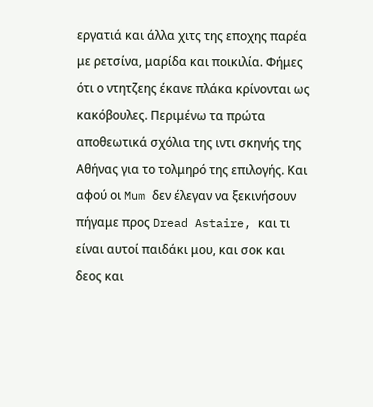εργατιά και άλλα χιτς της εποχης παρέα με ρετσίνα, μαρίδα και ποικιλία. Φήμες ότι ο ντητζεης έκανε πλάκα κρίνονται ως κακόβουλες. Περιμένω τα πρώτα αποθεωτικά σχόλια της ιντι σκηνής της Αθήνας για το τολμηρό της επιλογής. Και αφού οι Mum δεν έλεγαν να ξεκινήσουν πήγαμε προς Dread Astaire, και τι είναι αυτοί παιδάκι μου, και σοκ και δεος και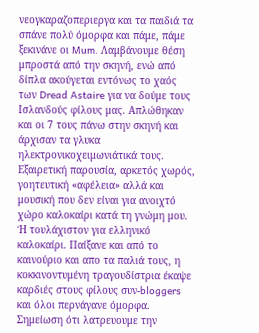νεογκαραζοπεριεργα και τα παιδιά τα σπάνε πολύ όμορφα και πάμε, πάμε ξεκινάνε οι Mum. Λαμβάνουμε θέση μπροστά από την σκηνή, ενώ από δίπλα ακούγεται εντόνως το χαός των Dread Astaire για να δούμε τους Ισλανδούς φίλους μας. Απλώθηκαν και οι 7 τους πάνω στην σκηνή και άρχισαν τα γλυκα ηλεκτρονικοχειμωνιάτικά τους. Εξαιρετική παρουσία, αρκετός χωρός, γοητευτική «αφέλεια» αλλά και μουσική που δεν είναι για ανοιχτό χώρο καλοκαίρι κατά τη γνώμη μου. Ή τουλάχιστον για ελληνικό καλοκαίρι. Παίξανε και από το καινούριο και απο τα παλιά τους, η κοκκινοντυμένη τραγουδίστρια έκαψε καρδιές στους φίλους συν-bloggers και όλοι περνάγανε όμορφα. Σημείωση ότι λατρευουμε την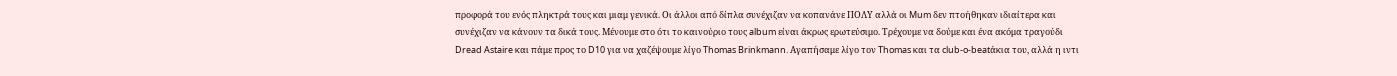προφορά του ενός πληκτρά τους και μιαμ γενικά. Οι άλλοι από δίπλα συνέχιζαν να κοπανάνε ΠΟΛΥ αλλά οι Mum δεν πτοήθηκαν ιδιαίτερα και συνέχιζαν να κάνουν τα δικά τους. Μένουμε στο ότι το καινούριο τους album είναι άκρως ερωτεύσιμο. Τρέχουμε να δούμε και ένα ακόμα τραγούδι Dread Astaire και πάμε προς το D10 για να χαζέψουμε λίγο Thomas Brinkmann. Αγαπήσαμε λίγο τον Thomas και τα club-o-beatάκια του, αλλά η ιντι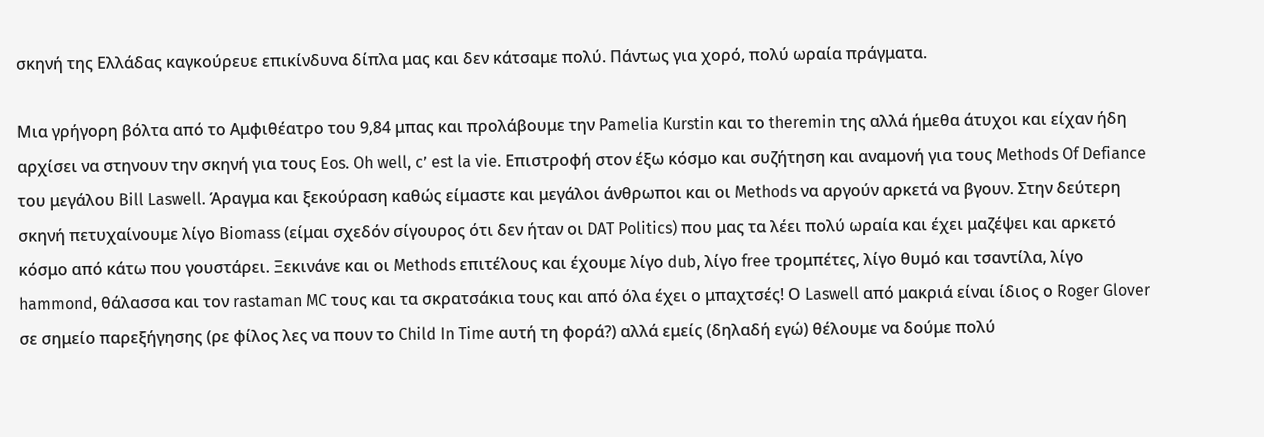σκηνή της Ελλάδας καγκούρευε επικίνδυνα δίπλα μας και δεν κάτσαμε πολύ. Πάντως για χορό, πολύ ωραία πράγματα.

Μια γρήγορη βόλτα από το Αμφιθέατρο του 9,84 μπας και προλάβουμε την Pamelia Kurstin και το theremin της αλλά ήμεθα άτυχοι και είχαν ήδη αρχίσει να στηνουν την σκηνή για τους Eos. Oh well, c’ est la vie. Επιστροφή στον έξω κόσμο και συζήτηση και αναμονή για τους Methods Of Defiance του μεγάλου Bill Laswell. Άραγμα και ξεκούραση καθώς είμαστε και μεγάλοι άνθρωποι και οι Methods να αργούν αρκετά να βγουν. Στην δεύτερη σκηνή πετυχαίνουμε λίγο Biomass (είμαι σχεδόν σίγουρος ότι δεν ήταν οι DAT Politics) που μας τα λέει πολύ ωραία και έχει μαζέψει και αρκετό κόσμο από κάτω που γουστάρει. Ξεκινάνε και οι Methods επιτέλους και έχουμε λίγο dub, λίγο free τρομπέτες, λίγο θυμό και τσαντίλα, λίγο hammond, θάλασσα και τον rastaman MC τους και τα σκρατσάκια τους και από όλα έχει ο μπαχτσές! Ο Laswell από μακριά είναι ίδιος ο Roger Glover σε σημείο παρεξήγησης (ρε φίλος λες να πουν το Child In Time αυτή τη φορά?) αλλά εμείς (δηλαδή εγώ) θέλουμε να δούμε πολύ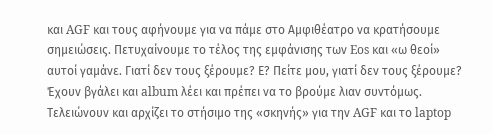και AGF και τους αφήνουμε για να πάμε στο Αμφιθέατρο να κρατήσουμε σημειώσεις. Πετυχαίνουμε το τέλος της εμφάνισης των Eos και «ω θεοί» αυτοί γαμάνε. Γιατί δεν τους ξέρουμε? Ε? Πείτε μου, γιατί δεν τους ξέρουμε? Έχουν βγάλει και album λέει και πρέπει να το βρούμε λιαν συντόμως. Τελειώνουν και αρχίζει το στήσιμο της «σκηνής» για την AGF και το laptop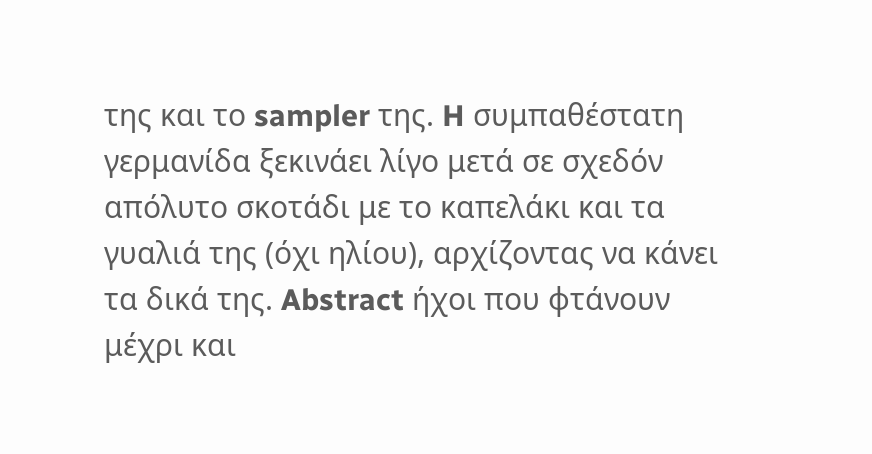της και το sampler της. H συμπαθέστατη γερμανίδα ξεκινάει λίγο μετά σε σχεδόν απόλυτο σκοτάδι με το καπελάκι και τα γυαλιά της (όχι ηλίου), αρχίζοντας να κάνει τα δικά της. Abstract ήχοι που φτάνουν μέχρι και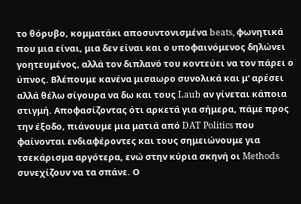το θόρυβο, κομματάκι αποσυντονισμένα beats, φωνητικά που μια είναι, μια δεν είναι και ο υποφαινόμενος δηλώνει γοητευμένος, αλλά τον διπλανό του κοντεύει να τον πάρει ο ύπνος. Βλέπουμε κανένα μισαωρο συνολικά και μ’ αρέσει αλλά θέλω σίγουρα να δω και τους Laub αν γίνεται κάποια στιγμή. Αποφασίζοντας ότι αρκετά για σήμερα, πάμε προς την έξοδο, πιάνουμε μια ματιά από DAT Politics που φαίνονται ενδιαφέροντες και τους σημειώνουμε για τσεκάρισμα αργότερα, ενώ στην κύρια σκηνή οι Methods συνεχίζουν να τα σπάνε. Ο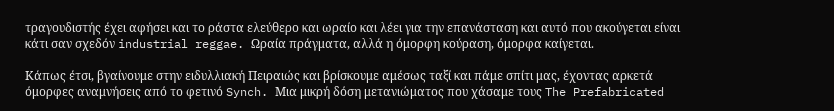τραγουδιστής έχει αφήσει και το ράστα ελεύθερο και ωραίο και λέει για την επανάσταση και αυτό που ακούγεται είναι κάτι σαν σχεδόν industrial reggae. Ωραία πράγματα, αλλά η όμορφη κούραση, όμορφα καίγεται.

Κάπως έτσι, βγαίνουμε στην ειδυλλιακή Πειραιώς και βρίσκουμε αμέσως ταξί και πάμε σπίτι μας, έχοντας αρκετά όμορφες αναμνήσεις από το φετινό Synch. Μια μικρή δόση μετανιώματος που χάσαμε τους The Prefabricated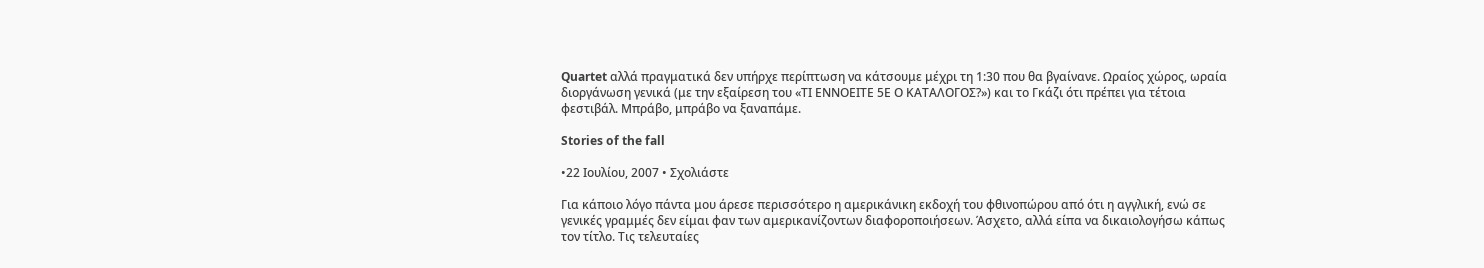Quartet αλλά πραγματικά δεν υπήρχε περίπτωση να κάτσουμε μέχρι τη 1:30 που θα βγαίνανε. Ωραίος χώρος, ωραία διοργάνωση γενικά (με την εξαίρεση του «ΤΙ ΕΝΝΟΕΙΤΕ 5Ε Ο ΚΑΤΑΛΟΓΟΣ?») και το Γκάζι ότι πρέπει για τέτοια φεστιβάλ. Μπράβο, μπράβο να ξαναπάμε.

Stories of the fall

•22 Ιουλίου, 2007 • Σχολιάστε

Για κάποιο λόγο πάντα μου άρεσε περισσότερο η αμερικάνικη εκδοχή του φθινοπώρου από ότι η αγγλική, ενώ σε γενικές γραμμές δεν είμαι φαν των αμερικανίζοντων διαφοροποιήσεων. Άσχετο, αλλά είπα να δικαιολογήσω κάπως τον τίτλο. Τις τελευταίες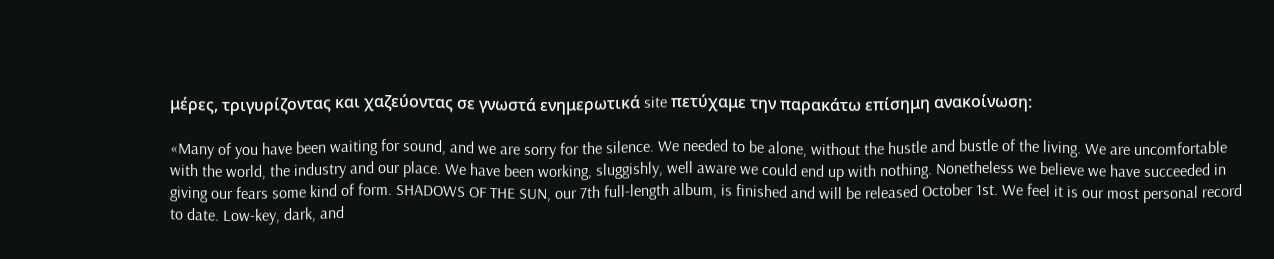μέρες, τριγυρίζοντας και χαζεύοντας σε γνωστά ενημερωτικά site πετύχαμε την παρακάτω επίσημη ανακοίνωση:

«Many of you have been waiting for sound, and we are sorry for the silence. We needed to be alone, without the hustle and bustle of the living. We are uncomfortable with the world, the industry and our place. We have been working, sluggishly, well aware we could end up with nothing. Nonetheless we believe we have succeeded in giving our fears some kind of form. SHADOWS OF THE SUN, our 7th full-length album, is finished and will be released October 1st. We feel it is our most personal record to date. Low-key, dark, and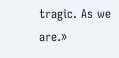tragic. As we are.»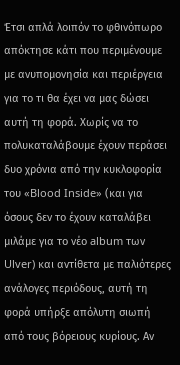Έτσι απλά λοιπόν το φθινόπωρο απόκτησε κάτι που περιμένουμε με ανυπομονησία και περιέργεια για το τι θα έχει να μας δώσει αυτή τη φορά. Χωρίς να το πολυκαταλάβουμε έχουν περάσει δυο χρόνια από την κυκλοφορία του «Blood Inside» (και για όσους δεν το έχουν καταλάβει μιλάμε για το νέο album των Ulver) και αντίθετα με παλιότερες ανάλογες περιόδους, αυτή τη φορά υπήρξε απόλυτη σιωπή από τους βόρειους κυρίους. Αν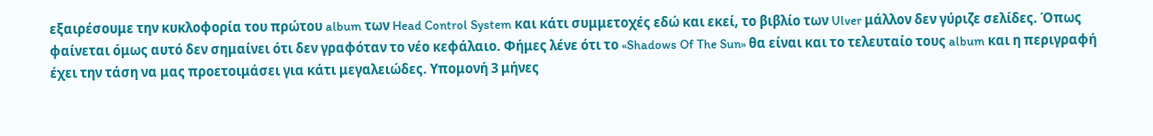εξαιρέσουμε την κυκλοφορία του πρώτου album των Head Control System και κάτι συμμετοχές εδώ και εκεί, το βιβλίο των Ulver μάλλον δεν γύριζε σελίδες. Όπως φαίνεται όμως αυτό δεν σημαίνει ότι δεν γραφόταν το νέο κεφάλαιο. Φήμες λένε ότι το «Shadows Of The Sun» θα είναι και το τελευταίο τους album και η περιγραφή έχει την τάση να μας προετοιμάσει για κάτι μεγαλειώδες. Υπομονή 3 μήνες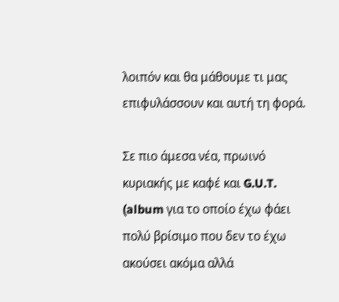λοιπόν και θα μάθουμε τι μας επιφυλάσσουν και αυτή τη φορά.

Σε πιο άμεσα νέα, πρωινό κυριακής με καφέ και G.U.T. (album για το οποίο έχω φάει πολύ βρίσιμο που δεν το έχω ακούσει ακόμα αλλά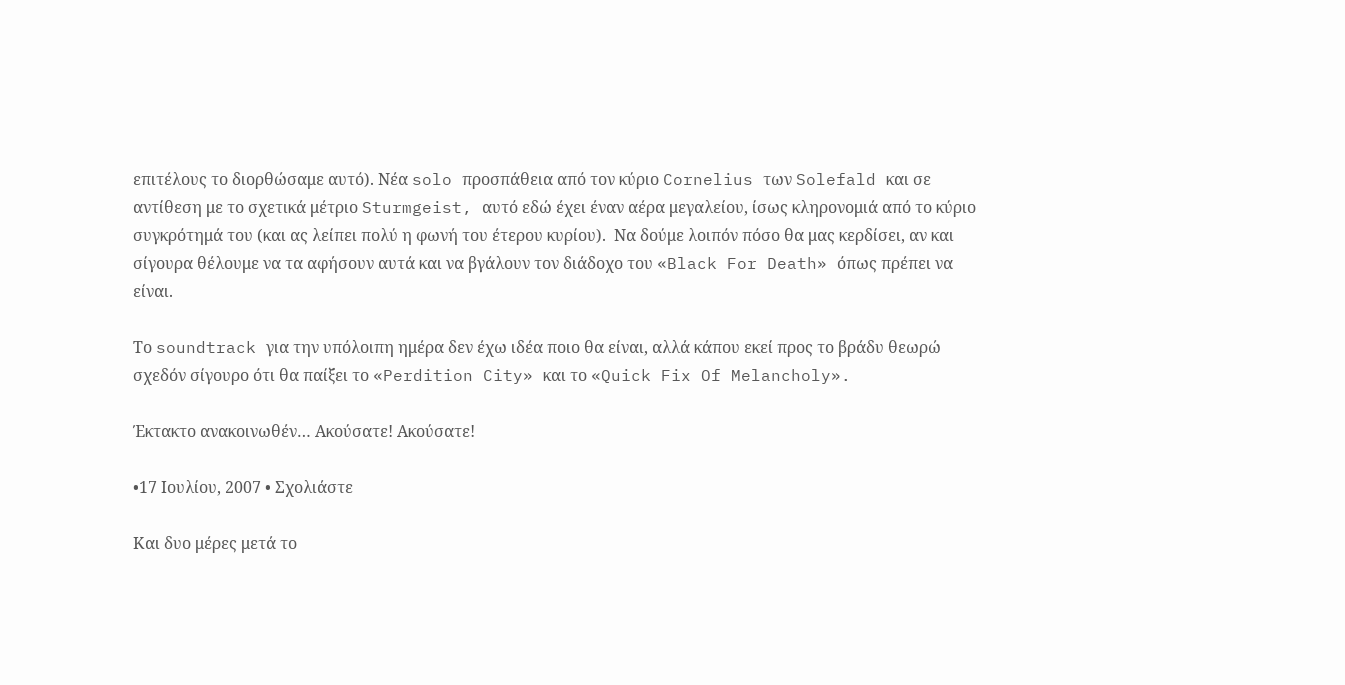επιτέλους το διορθώσαμε αυτό). Νέα solo προσπάθεια από τον κύριο Cornelius των Solefald και σε αντίθεση με το σχετικά μέτριο Sturmgeist, αυτό εδώ έχει έναν αέρα μεγαλείου, ίσως κληρονομιά από το κύριο συγκρότημά του (και ας λείπει πολύ η φωνή του έτερου κυρίου).  Να δούμε λοιπόν πόσο θα μας κερδίσει, αν και σίγουρα θέλουμε να τα αφήσουν αυτά και να βγάλουν τον διάδοχο του «Black For Death» όπως πρέπει να είναι.

Το soundtrack για την υπόλοιπη ημέρα δεν έχω ιδέα ποιο θα είναι, αλλά κάπου εκεί προς το βράδυ θεωρώ σχεδόν σίγουρο ότι θα παίξει το «Perdition City» και το «Quick Fix Of Melancholy».

Έκτακτο ανακοινωθέν… Ακούσατε! Ακούσατε!

•17 Ιουλίου, 2007 • Σχολιάστε

Και δυο μέρες μετά το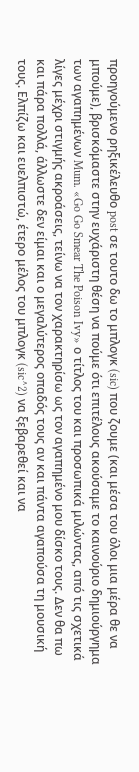προηγούμενο ρηξικέλευθο post σε τουτο δω το μπλογκ (sic) που ζουμε (και μέσα του όλοι μια μέρα θε να μπούμε), βρισκόμαστε στην ευχάριστη θέση να πούμε ότι επιτέλους ακούσαμε το καινούριο δημιούργημα των αγαπημένων Mum. «Go Go Smear The Poison Ivy» ο τίτλος του και προσωπικά μιλώντας, από τις σχετικά λίγες μέχρι στιγμής ακροάσεις, τείνω να τον χαρακτηρίσω ως τον αγαπημένο μου δίσκο τους. Δεν θα πω και πάρα πολλά, άλλωστε δεν είμαι και ο μεγαλύτερος οπαδός τους αν και πάντα αγαπούσα τη μουσική τους. Ελπίζω και ευελπιστώ, έτερο μέλος του μπλογκ (sic^2) να ξεβαρεθεί και να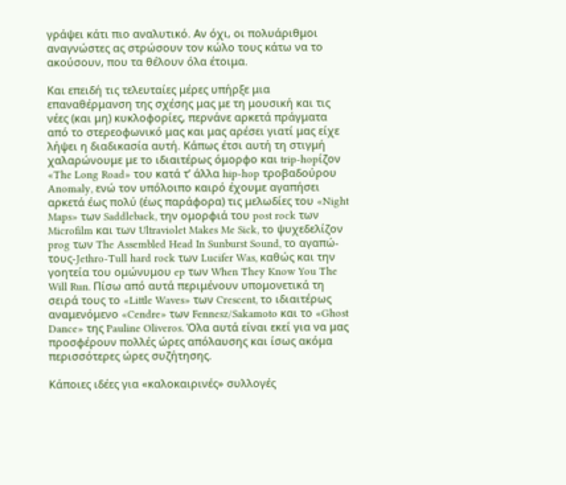γράψει κάτι πιο αναλυτικό. Αν όχι, οι πολυάριθμοι αναγνώστες ας στρώσουν τον κώλο τους κάτω να το ακούσουν, που τα θέλουν όλα έτοιμα.

Και επειδή τις τελευταίες μέρες υπήρξε μια επαναθέρμανση της σχέσης μας με τη μουσική και τις νέες (και μη) κυκλοφορίες, περνάνε αρκετά πράγματα από το στερεοφωνικό μας και μας αρέσει γιατί μας είχε λήψει η διαδικασία αυτή. Κάπως έτσι αυτή τη στιγμή χαλαρώνουμε με το ιδιαιτέρως όμορφο και trip-hopίζον «The Long Road» του κατά τ’ άλλα hip-hop τροβαδούρου Anomaly, ενώ τον υπόλοιπο καιρό έχουμε αγαπήσει αρκετά έως πολύ (έως παράφορα) τις μελωδίες του «Night Maps» των Saddleback, την ομορφιά του post rock των Microfilm και των Ultraviolet Makes Me Sick, τo ψυχεδελίζον prog των The Assembled Head In Sunburst Sound, το αγαπώ-τους-Jethro-Tull hard rock των Lucifer Was, καθώς και την γοητεία του ομώνυμου ep των When They Know You The Will Run. Πίσω από αυτά περιμένουν υπομονετικά τη σειρά τους το «Little Waves» των Crescent, το ιδιαιτέρως αναμενόμενο «Cendre» των Fennesz/Sakamoto και το «Ghost Dance» της Pauline Oliveros. Όλα αυτά είναι εκεί για να μας προσφέρουν πολλές ώρες απόλαυσης και ίσως ακόμα περισσότερες ώρες συζήτησης.

Κάποιες ιδέες για «καλοκαιρινές» συλλογές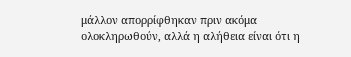μάλλον απορρίφθηκαν πριν ακόμα ολοκληρωθούν, αλλά η αλήθεια είναι ότι η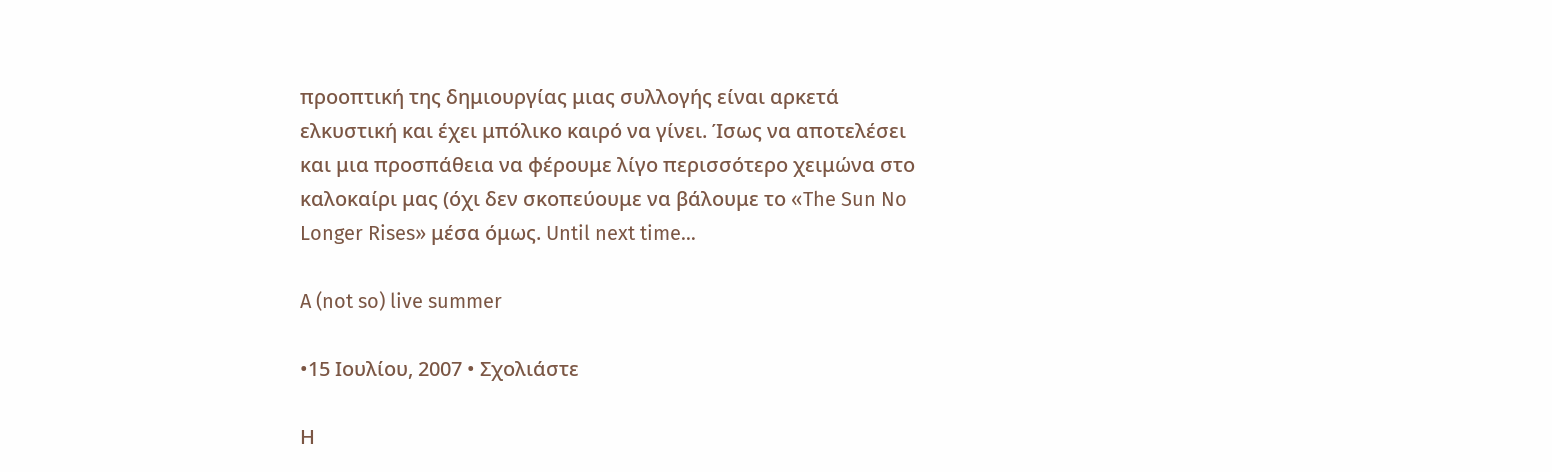προοπτική της δημιουργίας μιας συλλογής είναι αρκετά ελκυστική και έχει μπόλικο καιρό να γίνει. Ίσως να αποτελέσει και μια προσπάθεια να φέρουμε λίγο περισσότερο χειμώνα στο καλοκαίρι μας (όχι δεν σκοπεύουμε να βάλουμε το «The Sun No Longer Rises» μέσα όμως. Until next time…

A (not so) live summer

•15 Ιουλίου, 2007 • Σχολιάστε

Η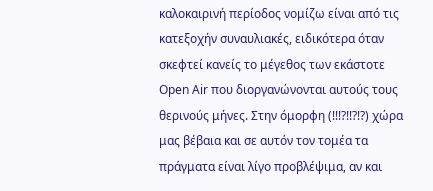καλοκαιρινή περίοδος νομίζω είναι από τις κατεξοχήν συναυλιακές, ειδικότερα όταν σκεφτεί κανείς το μέγεθος των εκάστοτε Open Air που διοργανώνονται αυτούς τους θερινούς μήνες. Στην όμορφη (!!!?!!?!?) χώρα μας βέβαια και σε αυτόν τον τομέα τα πράγματα είναι λίγο προβλέψιμα, αν και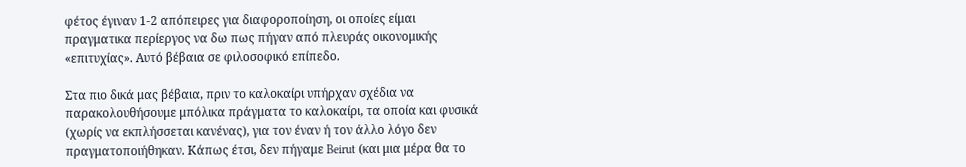φέτος έγιναν 1-2 απόπειρες για διαφοροποίηση, οι οποίες είμαι πραγματικα περίεργος να δω πως πήγαν από πλευράς οικονομικής «επιτυχίας». Αυτό βέβαια σε φιλοσοφικό επίπεδο.

Στα πιο δικά μας βέβαια, πριν το καλοκαίρι υπήρχαν σχέδια να παρακολουθήσουμε μπόλικα πράγματα το καλοκαίρι, τα οποία και φυσικά (χωρίς να εκπλήσσεται κανένας), για τον έναν ή τον άλλο λόγο δεν πραγματοποιήθηκαν. Κάπως έτσι, δεν πήγαμε Beirut (και μια μέρα θα το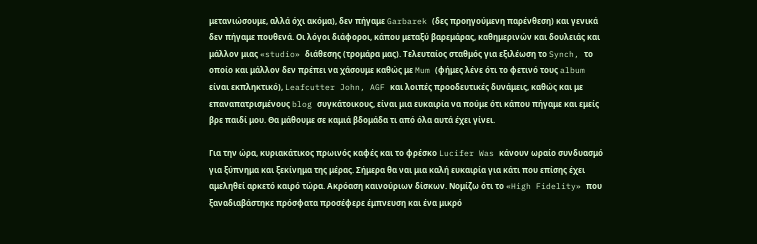μετανιώσουμε, αλλά όχι ακόμα), δεν πήγαμε Garbarek (δες προηγούμενη παρένθεση) και γενικά δεν πήγαμε πουθενά. Οι λόγοι διάφοροι, κάπου μεταξύ βαρεμάρας, καθημερινών και δουλειάς και μάλλον μιας «studio» διάθεσης (τρομάρα μας). Τελευταίος σταθμός για εξιλέωση το Synch, το οποίο και μάλλον δεν πρέπει να χάσουμε καθώς με Mum (φήμες λένε ότι το φετινό τους album είναι εκπληκτικό), Leafcutter John, AGF και λοιπές προοδευτικές δυνάμεις, καθώς και με επαναπατρισμένους blog συγκάτοικους, είναι μια ευκαιρία να πούμε ότι κάπου πήγαμε και εμείς βρε παιδί μου. Θα μάθουμε σε καμιά βδομάδα τι από όλα αυτά έχει γίνει.

Για την ώρα, κυριακάτικος πρωινός καφές και το φρέσκο Lucifer Was κάνουν ωραίο συνδυασμό για ξύπνημα και ξεκίνημα της μέρας. Σήμερα θα ναι μια καλή ευκαιρία για κάτι που επίσης έχει αμεληθεί αρκετό καιρό τώρα. Ακρόαση καινούριων δίσκων. Νομίζω ότι το «High Fidelity» που ξαναδιαβάστηκε πρόσφατα προσέφερε έμπνευση και ένα μικρό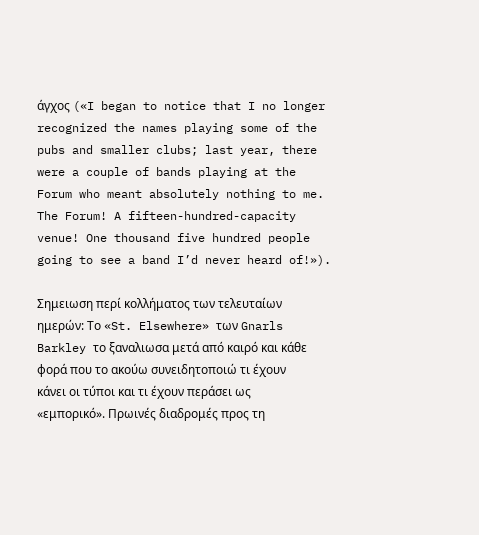άγχος («I began to notice that I no longer recognized the names playing some of the pubs and smaller clubs; last year, there were a couple of bands playing at the Forum who meant absolutely nothing to me. The Forum! A fifteen-hundred-capacity venue! One thousand five hundred people going to see a band I’d never heard of!»).

Σημειωση περί κολλήματος των τελευταίων ημερών: Το «St. Elsewhere» των Gnarls Barkley το ξαναλιωσα μετά από καιρό και κάθε φορά που το ακούω συνειδητοποιώ τι έχουν κάνει οι τύποι και τι έχουν περάσει ως «εμπορικό». Πρωινές διαδρομές προς τη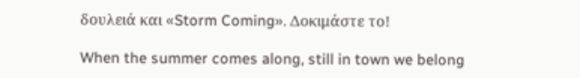δουλειά και «Storm Coming». Δοκιμάστε το!

When the summer comes along, still in town we belong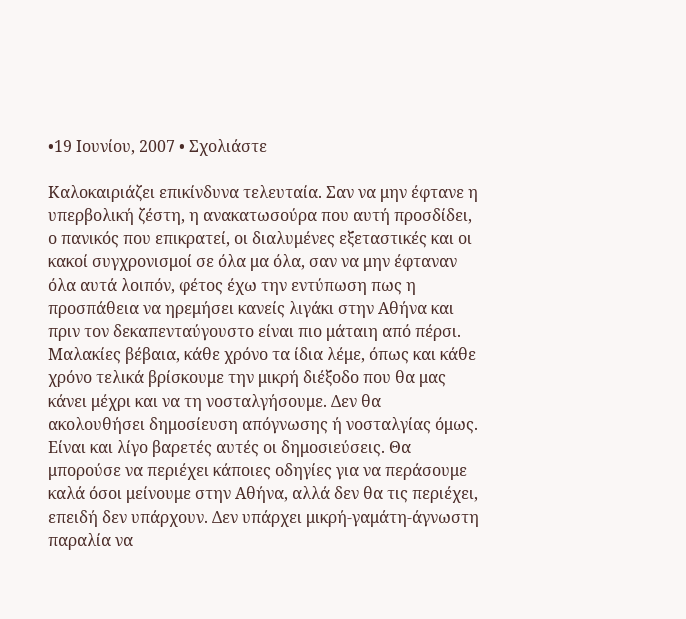•19 Ιουνίου, 2007 • Σχολιάστε

Καλοκαιριάζει επικίνδυνα τελευταία. Σαν να μην έφτανε η υπερβολική ζέστη, η ανακατωσούρα που αυτή προσδίδει, ο πανικός που επικρατεί, οι διαλυμένες εξεταστικές και οι κακοί συγχρονισμοί σε όλα μα όλα, σαν να μην έφταναν όλα αυτά λοιπόν, φέτος έχω την εντύπωση πως η προσπάθεια να ηρεμήσει κανείς λιγάκι στην Αθήνα και πριν τον δεκαπενταύγουστο είναι πιο μάταιη από πέρσι. Μαλακίες βέβαια, κάθε χρόνο τα ίδια λέμε, όπως και κάθε χρόνο τελικά βρίσκουμε την μικρή διέξοδο που θα μας κάνει μέχρι και να τη νοσταλγήσουμε. Δεν θα ακολουθήσει δημοσίευση απόγνωσης ή νοσταλγίας όμως. Είναι και λίγο βαρετές αυτές οι δημοσιεύσεις. Θα μπορούσε να περιέχει κάποιες οδηγίες για να περάσουμε καλά όσοι μείνουμε στην Αθήνα, αλλά δεν θα τις περιέχει, επειδή δεν υπάρχουν. Δεν υπάρχει μικρή-γαμάτη-άγνωστη παραλία να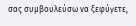σας συμβουλεύσω να ξεφύγετε,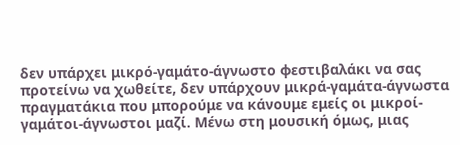δεν υπάρχει μικρό-γαμάτο-άγνωστο φεστιβαλάκι να σας προτείνω να χωθείτε, δεν υπάρχουν μικρά-γαμάτα-άγνωστα πραγματάκια που μπορούμε να κάνουμε εμείς οι μικροί-γαμάτοι-άγνωστοι μαζί. Μένω στη μουσική όμως, μιας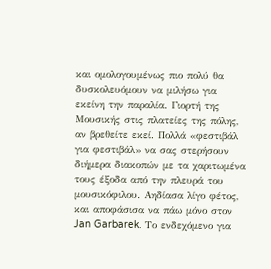και ομολογουμένως πιο πολύ θα δυσκολευόμουν να μιλήσω για εκείνη την παραλία. Γιορτή της Μουσικής στις πλατείες της πόλης, αν βρεθείτε εκεί. Πολλά «φεστιβάλ για φεστιβάλ» να σας στερήσουν διήμερα διακοπών με τα χαριτωμένα τους έξοδα από την πλευρά του μουσικόφιλου. Αηδίασα λίγο φέτος, και αποφάσισα να πάω μόνο στον Jan Garbarek. Το ενδεχόμενο για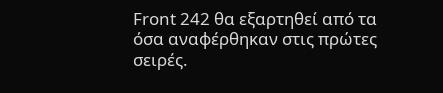Front 242 θα εξαρτηθεί από τα όσα αναφέρθηκαν στις πρώτες σειρές.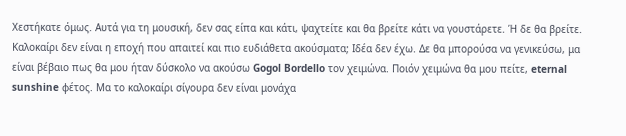Χεστήκατε όμως. Αυτά για τη μουσική, δεν σας είπα και κάτι, ψαχτείτε και θα βρείτε κάτι να γουστάρετε. Ή δε θα βρείτε. Καλοκαίρι δεν είναι η εποχή που απαιτεί και πιο ευδιάθετα ακούσματα; Ιδέα δεν έχω. Δε θα μπορούσα να γενικεύσω, μα είναι βέβαιο πως θα μου ήταν δύσκολο να ακούσω Gogol Bordello τον χειμώνα. Ποιόν χειμώνα θα μου πείτε, eternal sunshine φέτος. Μα το καλοκαίρι σίγουρα δεν είναι μονάχα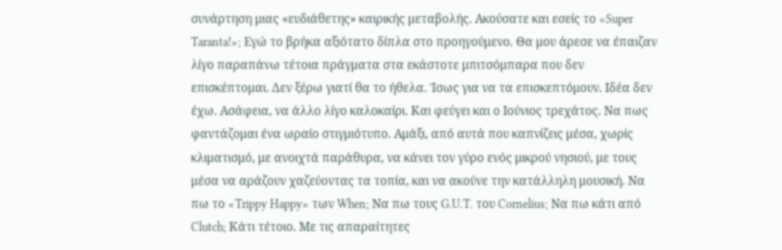συνάρτηση μιας «ευδιάθετης» καιρικής μεταβολής. Ακούσατε και εσείς το «Super Taranta!»; Εγώ το βρήκα αξιότατο δίπλα στο προηγούμενο. Θα μου άρεσε να έπαιζαν λίγο παραπάνω τέτοια πράγματα στα εκάστοτε μπιτσόμπαρα που δεν επισκέπτομαι. Δεν ξέρω γιατί θα το ήθελα. Ίσως για να τα επισκεπτόμουν. Ιδέα δεν έχω. Ασάφεια, να άλλο λίγο καλοκαίρι. Και φεύγει και ο Ιούνιος τρεχάτος. Να πως φαντάζομαι ένα ωραίο στιγμιότυπο. Αμάξι, από αυτά που καπνίζεις μέσα, χωρίς κλιματισμό, με ανοιχτά παράθυρα, να κάνει τον γύρο ενός μικρού νησιού, με τους μέσα να αράζουν χαζεύοντας τα τοπία, και να ακούνε την κατάλληλη μουσική. Να πω το «Trippy Happy» των When; Να πω τους G.U.T. του Cornelius; Να πω κάτι από Clutch; Κάτι τέτοιο. Με τις απαραίτητες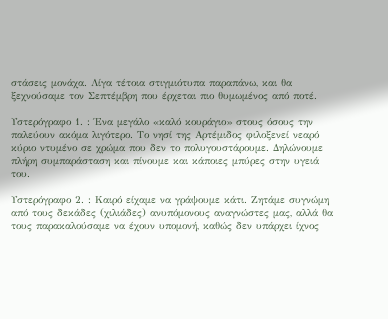στάσεις μονάχα. Λίγα τέτοια στιγμιότυπα παραπάνω, και θα ξεχνούσαμε τον Σεπτέμβρη που έρχεται πιο θυμωμένος από ποτέ.

Υστερόγραφο 1. : Ένα μεγάλο «καλό κουράγιο» στους όσους την παλεύουν ακόμα λιγότερο. Το νησί της Αρτέμιδος φιλοξενεί νεαρό κύριο ντυμένο σε χρώμα που δεν το πολυγουστάρουμε. Δηλώνουμε πλήρη συμπαράσταση και πίνουμε και κάποιες μπύρες στην υγειά του.

Υστερόγραφο 2. : Καιρό είχαμε να γράψουμε κάτι. Ζητάμε συγνώμη από τους δεκάδες (χιλιάδες) ανυπόμονους αναγνώστες μας, αλλά θα τους παρακαλούσαμε να έχουν υπομονή, καθώς δεν υπάρχει ίχνος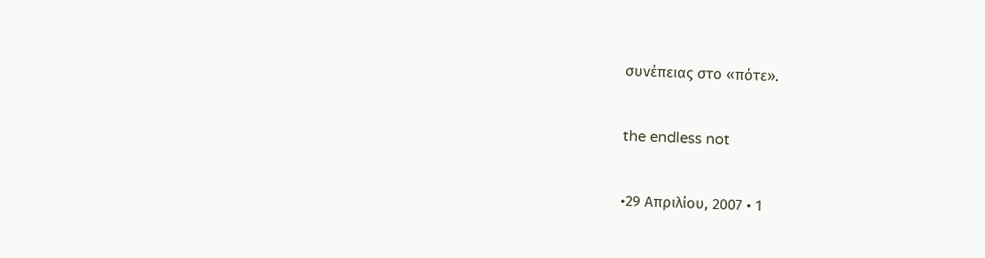συνέπειας στο «πότε».

the endless not

•29 Απριλίου, 2007 • 1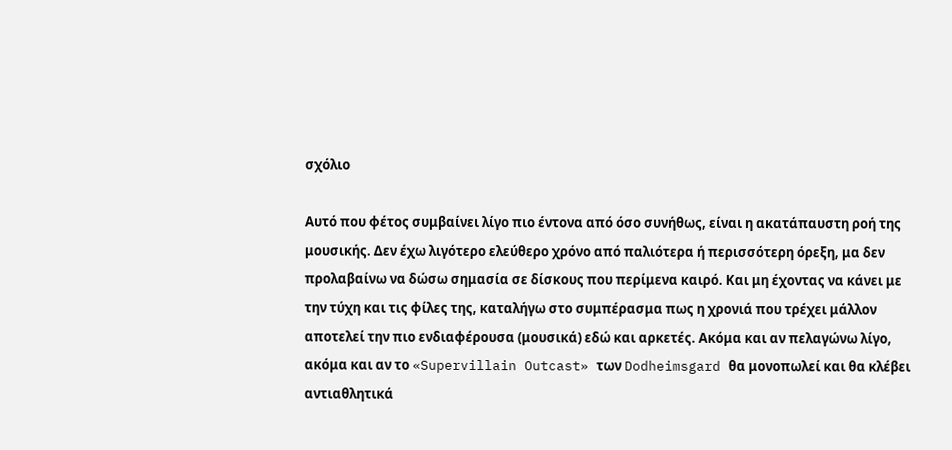σχόλιο

Αυτό που φέτος συμβαίνει λίγο πιο έντονα από όσο συνήθως, είναι η ακατάπαυστη ροή της μουσικής. Δεν έχω λιγότερο ελεύθερο χρόνο από παλιότερα ή περισσότερη όρεξη, μα δεν προλαβαίνω να δώσω σημασία σε δίσκους που περίμενα καιρό. Και μη έχοντας να κάνει με την τύχη και τις φίλες της, καταλήγω στο συμπέρασμα πως η χρονιά που τρέχει μάλλον αποτελεί την πιο ενδιαφέρουσα (μουσικά) εδώ και αρκετές. Ακόμα και αν πελαγώνω λίγο, ακόμα και αν το «Supervillain Outcast» των Dodheimsgard θα μονοπωλεί και θα κλέβει αντιαθλητικά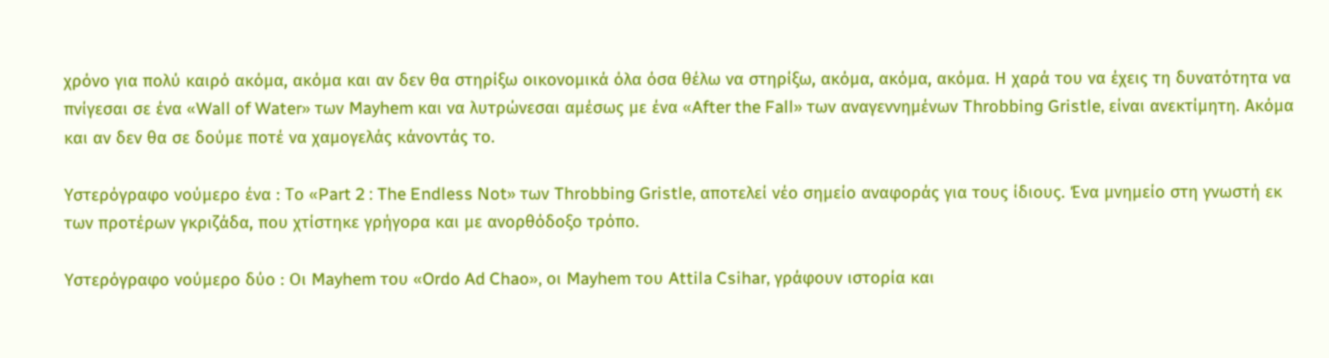χρόνο για πολύ καιρό ακόμα, ακόμα και αν δεν θα στηρίξω οικονομικά όλα όσα θέλω να στηρίξω, ακόμα, ακόμα, ακόμα. Η χαρά του να έχεις τη δυνατότητα να πνίγεσαι σε ένα «Wall of Water» των Mayhem και να λυτρώνεσαι αμέσως με ένα «After the Fall» των αναγεννημένων Throbbing Gristle, είναι ανεκτίμητη. Ακόμα και αν δεν θα σε δούμε ποτέ να χαμογελάς κάνοντάς το.

Υστερόγραφο νούμερο ένα : Το «Part 2 : The Endless Not» των Throbbing Gristle, αποτελεί νέο σημείο αναφοράς για τους ίδιους. Ένα μνημείο στη γνωστή εκ των προτέρων γκριζάδα, που χτίστηκε γρήγορα και με ανορθόδοξο τρόπο.

Υστερόγραφο νούμερο δύο : Οι Mayhem του «Ordo Ad Chao», οι Mayhem του Attila Csihar, γράφουν ιστορία και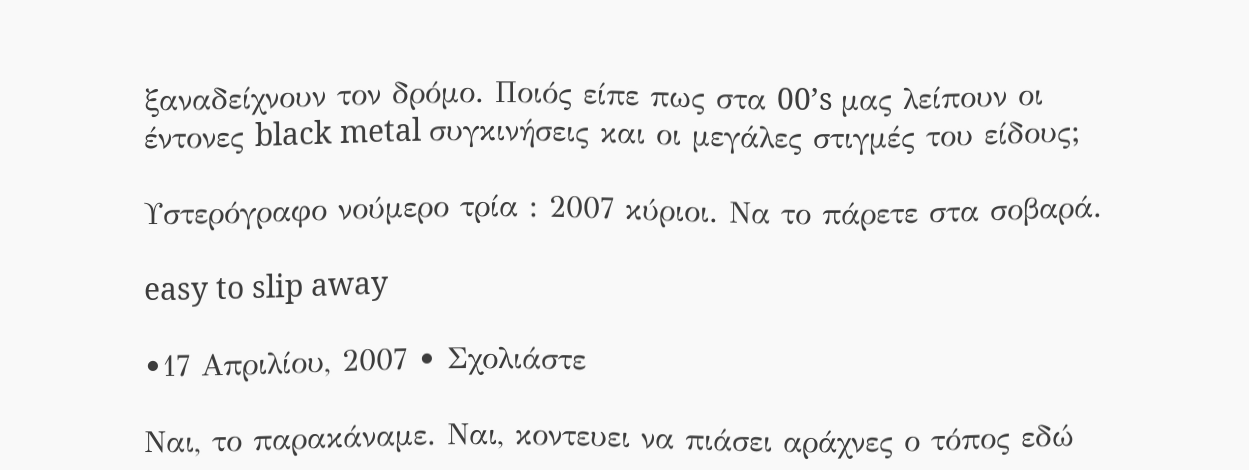ξαναδείχνουν τον δρόμο. Ποιός είπε πως στα 00’s μας λείπουν οι έντονες black metal συγκινήσεις και οι μεγάλες στιγμές του είδους;

Υστερόγραφο νούμερο τρία : 2007 κύριοι. Να το πάρετε στα σοβαρά.

easy to slip away

•17 Απριλίου, 2007 • Σχολιάστε

Ναι, το παρακάναμε. Ναι, κοντευει να πιάσει αράχνες ο τόπος εδώ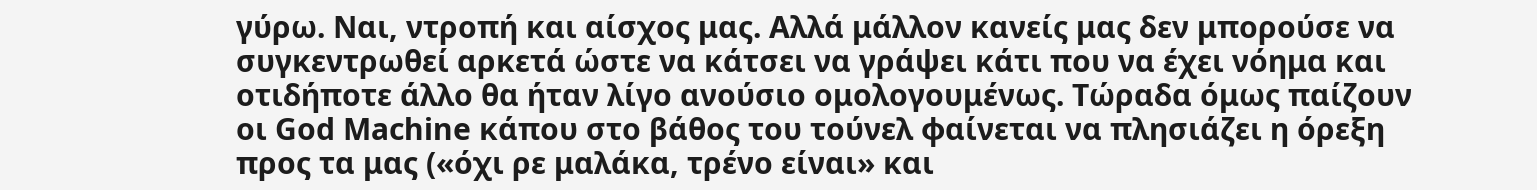γύρω. Ναι, ντροπή και αίσχος μας. Αλλά μάλλον κανείς μας δεν μπορούσε να συγκεντρωθεί αρκετά ώστε να κάτσει να γράψει κάτι που να έχει νόημα και οτιδήποτε άλλο θα ήταν λίγο ανούσιο ομολογουμένως. Τώραδα όμως παίζουν οι God Machine κάπου στο βάθος του τούνελ φαίνεται να πλησιάζει η όρεξη προς τα μας («όχι ρε μαλάκα, τρένο είναι» και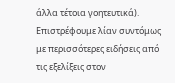άλλα τέτοια γοητευτικά). Επιστρέφουμε λίαν συντόμως με περισσότερες ειδήσεις από τις εξελίξεις στον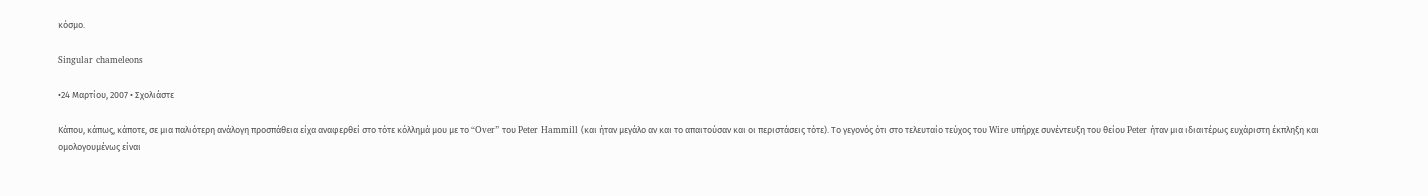κόσμο.

Singular chameleons

•24 Μαρτίου, 2007 • Σχολιάστε

Κάπου, κάπως, κάποτε, σε μια παλιότερη ανάλογη προσπάθεια είχα αναφερθεί στο τότε κόλλημά μου με το “Over” του Peter Hammill (και ήταν μεγάλο αν και το απαιτούσαν και οι περιστάσεις τότε). Το γεγονός ότι στο τελευταίο τεύχος του Wire υπήρχε συνέντευξη του θείου Peter ήταν μια ιδιαιτέρως ευχάριστη έκπληξη και ομολογουμένως είναι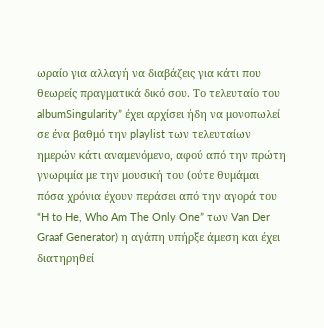ωραίο για αλλαγή να διαβάζεις για κάτι που θεωρείς πραγματικά δικό σου. Το τελευταίο του albumSingularity” έχει αρχίσει ήδη να μονοπωλεί σε ένα βαθμό την playlist των τελευταίων ημερών κάτι αναμενόμενο, αφού από την πρώτη γνωριμία με την μουσική του (ούτε θυμάμαι πόσα χρόνια έχουν περάσει από την αγορά του “H to He, Who Am The Only One” των Van Der Graaf Generator) η αγάπη υπήρξε άμεση και έχει διατηρηθεί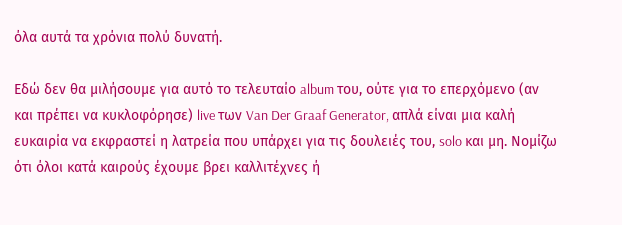όλα αυτά τα χρόνια πολύ δυνατή.

Εδώ δεν θα μιλήσουμε για αυτό το τελευταίο album του, ούτε για το επερχόμενο (αν και πρέπει να κυκλοφόρησε) live των Van Der Graaf Generator, απλά είναι μια καλή ευκαιρία να εκφραστεί η λατρεία που υπάρχει για τις δουλειές του, solo και μη. Νομίζω ότι όλοι κατά καιρούς έχουμε βρει καλλιτέχνες ή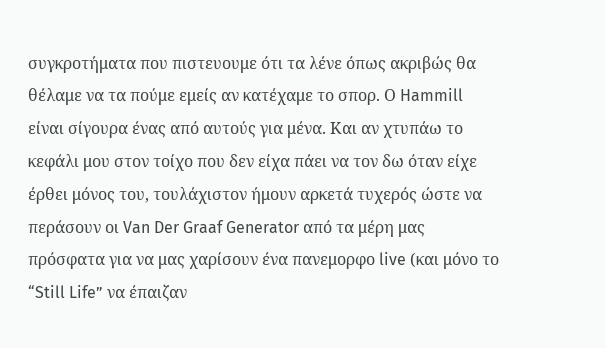συγκροτήματα που πιστευουμε ότι τα λένε όπως ακριβώς θα θέλαμε να τα πούμε εμείς αν κατέχαμε το σπορ. Ο Hammill είναι σίγουρα ένας από αυτούς για μένα. Και αν χτυπάω το κεφάλι μου στον τοίχο που δεν είχα πάει να τον δω όταν είχε έρθει μόνος του, τουλάχιστον ήμουν αρκετά τυχερός ώστε να περάσουν οι Van Der Graaf Generator από τα μέρη μας πρόσφατα για να μας χαρίσουν ένα πανεμορφο live (και μόνο το “Still Life” να έπαιζαν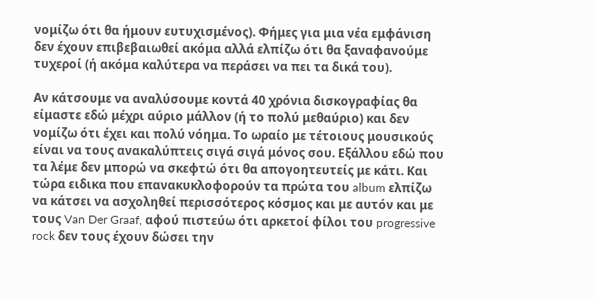νομίζω ότι θα ήμουν ευτυχισμένος). Φήμες για μια νέα εμφάνιση δεν έχουν επιβεβαιωθεί ακόμα αλλά ελπίζω ότι θα ξαναφανούμε τυχεροί (ή ακόμα καλύτερα να περάσει να πει τα δικά του).

Αν κάτσουμε να αναλύσουμε κοντά 40 χρόνια δισκογραφίας θα είμαστε εδώ μέχρι αύριο μάλλον (ή το πολύ μεθαύριο) και δεν νομίζω ότι έχει και πολύ νόημα. Το ωραίο με τέτοιους μουσικούς είναι να τους ανακαλύπτεις σιγά σιγά μόνος σου. Εξάλλου εδώ που τα λέμε δεν μπορώ να σκεφτώ ότι θα απογοητευτείς με κάτι. Και τώρα ειδικα που επανακυκλοφορούν τα πρώτα του album ελπίζω να κάτσει να ασχοληθεί περισσότερος κόσμος και με αυτόν και με τους Van Der Graaf, αφού πιστεύω ότι αρκετοί φίλοι του progressive rock δεν τους έχουν δώσει την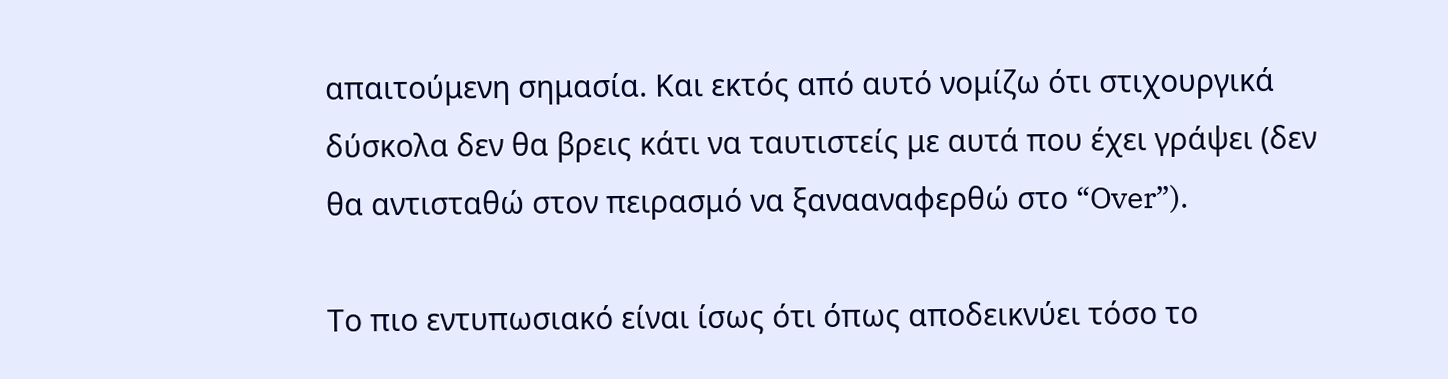απαιτούμενη σημασία. Και εκτός από αυτό νομίζω ότι στιχουργικά δύσκολα δεν θα βρεις κάτι να ταυτιστείς με αυτά που έχει γράψει (δεν θα αντισταθώ στον πειρασμό να ξανααναφερθώ στο “Over”).

Το πιο εντυπωσιακό είναι ίσως ότι όπως αποδεικνύει τόσο το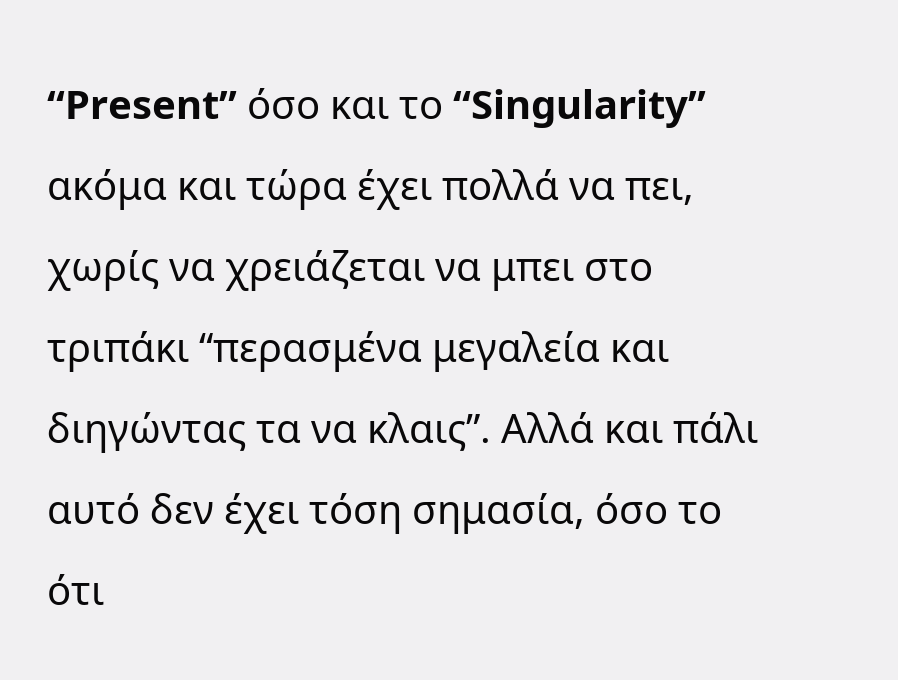“Present” όσο και το “Singularity” ακόμα και τώρα έχει πολλά να πει, χωρίς να χρειάζεται να μπει στο τριπάκι “περασμένα μεγαλεία και διηγώντας τα να κλαις”. Αλλά και πάλι αυτό δεν έχει τόση σημασία, όσο το ότι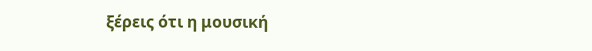ξέρεις ότι η μουσική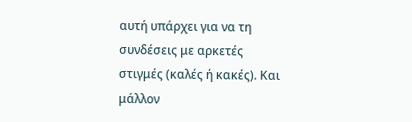αυτή υπάρχει για να τη συνδέσεις με αρκετές στιγμές (καλές ή κακές). Και μάλλον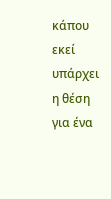κάπου εκεί υπάρχει η θέση για ένα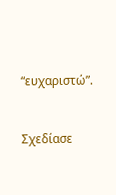“ευχαριστώ”.


Σχεδίασε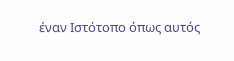έναν Ιστότοπο όπως αυτός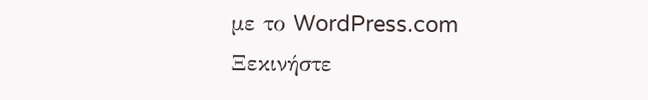με το WordPress.com
Ξεκινήστε